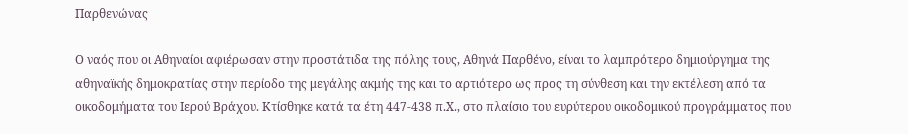Παρθενώνας

Ο ναός που οι Αθηναίοι αφιέρωσαν στην προστάτιδα της πόλης τους, Αθηνά Παρθένο, είναι το λαμπρότερο δημιούργημα της αθηναϊκής δημοκρατίας στην περίοδο της μεγάλης ακμής της και το αρτιότερο ως προς τη σύνθεση και την εκτέλεση από τα οικοδομήματα του Ιερού Βράχου. Κτίσθηκε κατά τα έτη 447-438 π.Χ., στο πλαίσιο του ευρύτερου οικοδομικού προγράμματος που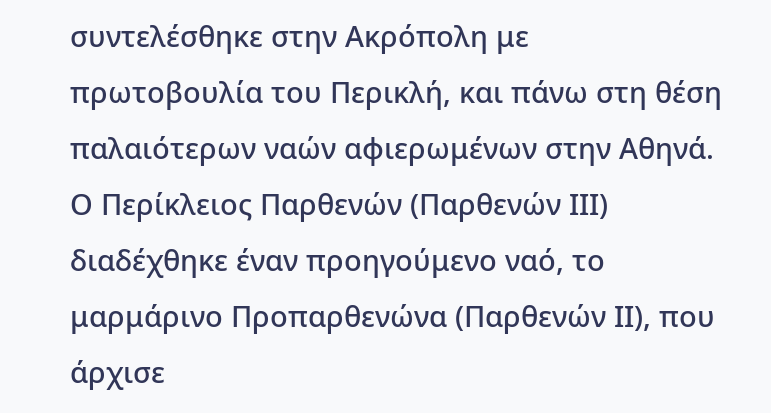συντελέσθηκε στην Ακρόπολη με πρωτοβουλία του Περικλή, και πάνω στη θέση παλαιότερων ναών αφιερωμένων στην Αθηνά. Ο Περίκλειος Παρθενών (Παρθενών ΙΙΙ) διαδέχθηκε έναν προηγούμενο ναό, το μαρμάρινο Προπαρθενώνα (Παρθενών ΙΙ), που άρχισε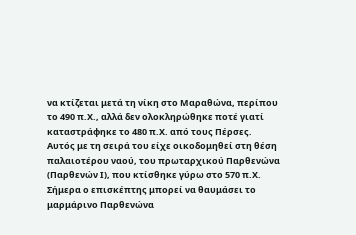να κτίζεται μετά τη νίκη στο Μαραθώνα, περίπου το 490 π.Χ., αλλά δεν ολοκληρώθηκε ποτέ γιατί καταστράφηκε το 480 π.Χ. από τους Πέρσες. Αυτός με τη σειρά του είχε οικοδομηθεί στη θέση παλαιοτέρου ναού, του πρωταρχικού Παρθενώνα (Παρθενών Ι), που κτίσθηκε γύρω στο 570 π.Χ. Σήμερα ο επισκέπτης μπορεί να θαυμάσει το μαρμάρινο Παρθενώνα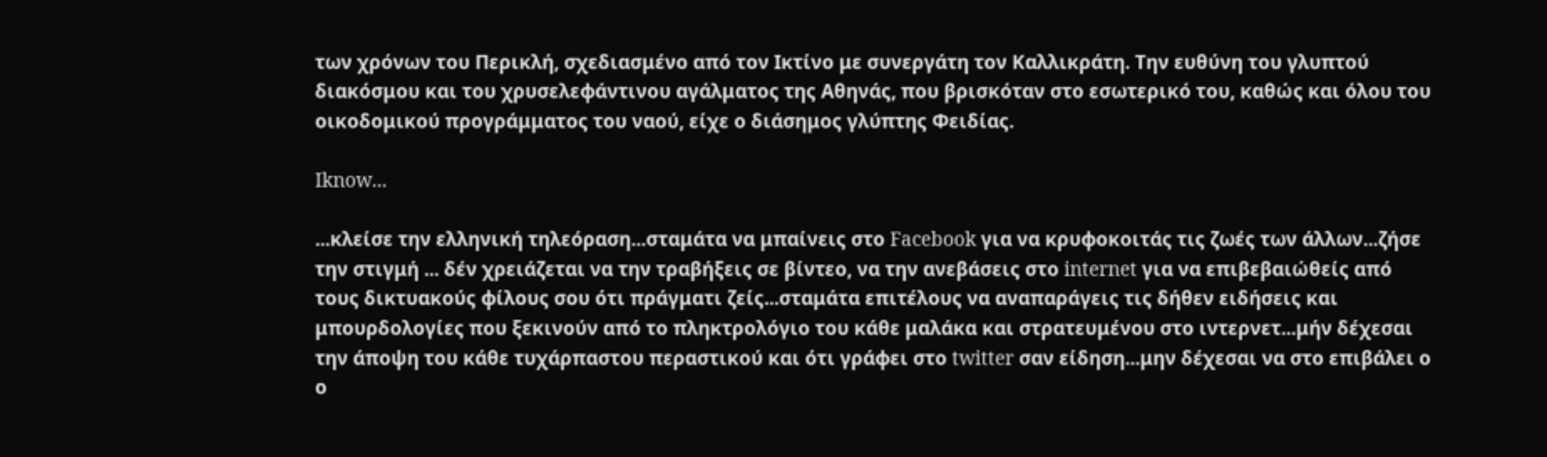των χρόνων του Περικλή, σχεδιασμένο από τον Ικτίνο με συνεργάτη τον Καλλικράτη. Την ευθύνη του γλυπτού διακόσμου και του χρυσελεφάντινου αγάλματος της Αθηνάς, που βρισκόταν στο εσωτερικό του, καθώς και όλου του οικοδομικού προγράμματος του ναού, είχε ο διάσημος γλύπτης Φειδίας.

Iknow...

...κλείσε την ελληνική τηλεόραση...σταμάτα να μπαίνεις στο Facebook για να κρυφοκοιτάς τις ζωές των άλλων...ζήσε την στιγμή ... δέν χρειάζεται να την τραβήξεις σε βίντεο, να την ανεβάσεις στο internet για να επιβεβαιώθείς από τους δικτυακούς φίλους σου ότι πράγματι ζείς...σταμάτα επιτέλους να αναπαράγεις τις δήθεν ειδήσεις και μπουρδολογίες που ξεκινούν από το πληκτρολόγιο του κάθε μαλάκα και στρατευμένου στο ιντερνετ...μήν δέχεσαι την άποψη του κάθε τυχάρπαστου περαστικού και ότι γράφει στο twitter σαν είδηση...μην δέχεσαι να στο επιβάλει ο ο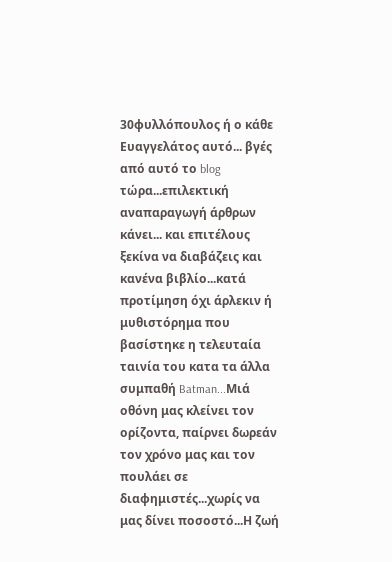30φυλλόπουλος ή ο κάθε Ευαγγελάτος αυτό... βγές από αυτό το blog τώρα...επιλεκτική αναπαραγωγή άρθρων κάνει... και επιτέλους ξεκίνα να διαβάζεις και κανένα βιβλίο...κατά προτίμηση όχι άρλεκιν ή μυθιστόρημα που βασίστηκε η τελευταία ταινία του κατα τα άλλα συμπαθή Batman...Μιά οθόνη μας κλείνει τον ορίζοντα, παίρνει δωρεάν τον χρόνο μας και τον πουλάει σε διαφημιστές...χωρίς να μας δίνει ποσοστό...Η ζωή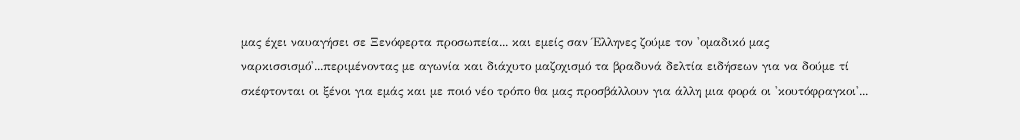μας έχει ναυαγήσει σε Ξενόφερτα προσωπεία... και εμείς σαν Έλληνες ζούμε τον 'ομαδικό μας ναρκισσισμό'...περιμένοντας με αγωνία και διάχυτο μαζοχισμό τα βραδυνά δελτία ειδήσεων για να δούμε τί σκέφτονται οι ξένοι για εμάς και με ποιό νέο τρόπο θα μας προσβάλλουν για άλλη μια φορά οι 'κουτόφραγκοι'...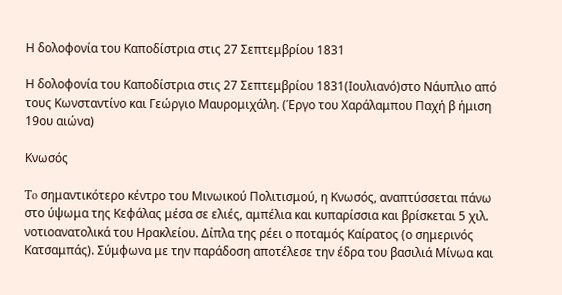Η δολοφονία του Καποδίστρια στις 27 Σεπτεμβρίου 1831

Η δολοφονία του Καποδίστρια στις 27 Σεπτεμβρίου 1831(Ιουλιανό)στο Νάυπλιο από τους Κωνσταντίνο και Γεώργιο Μαυρομιχάλη. (Έργο του Χαράλαμπου Παχή β ήμιση 19ου αιώνα)

Κνωσός

To σημαντικότερο κέντρο του Μινωικού Πολιτισμού, η Κνωσός, αναπτύσσεται πάνω στο ύψωμα της Κεφάλας μέσα σε ελιές, αμπέλια και κυπαρίσσια και βρίσκεται 5 χιλ. νοτιοανατολικά του Ηρακλείου. Δίπλα της ρέει ο ποταμός Καίρατος (ο σημερινός Κατσαμπάς). Σύμφωνα με την παράδοση αποτέλεσε την έδρα του βασιλιά Μίνωα και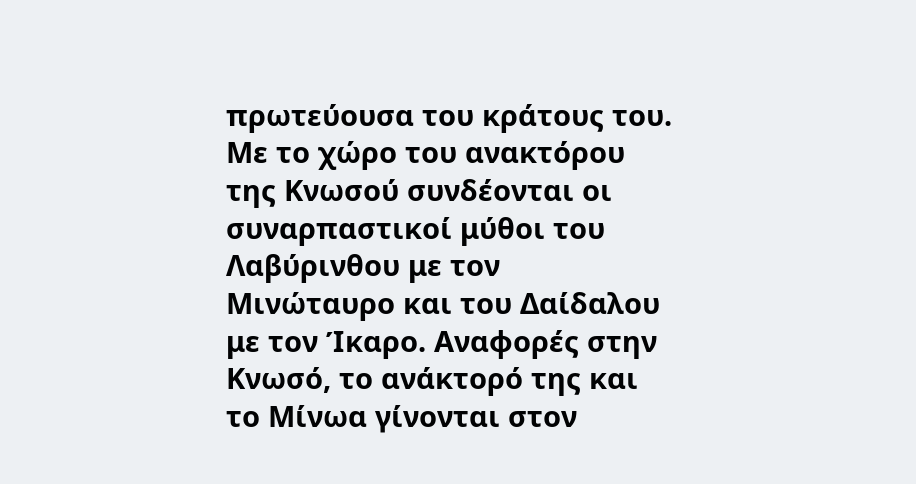πρωτεύουσα του κράτους του. Με το χώρο του ανακτόρου της Κνωσού συνδέονται οι συναρπαστικοί μύθοι του Λαβύρινθου με τον Μινώταυρο και του Δαίδαλου με τον Ίκαρο. Αναφορές στην Κνωσό, το ανάκτορό της και το Μίνωα γίνονται στον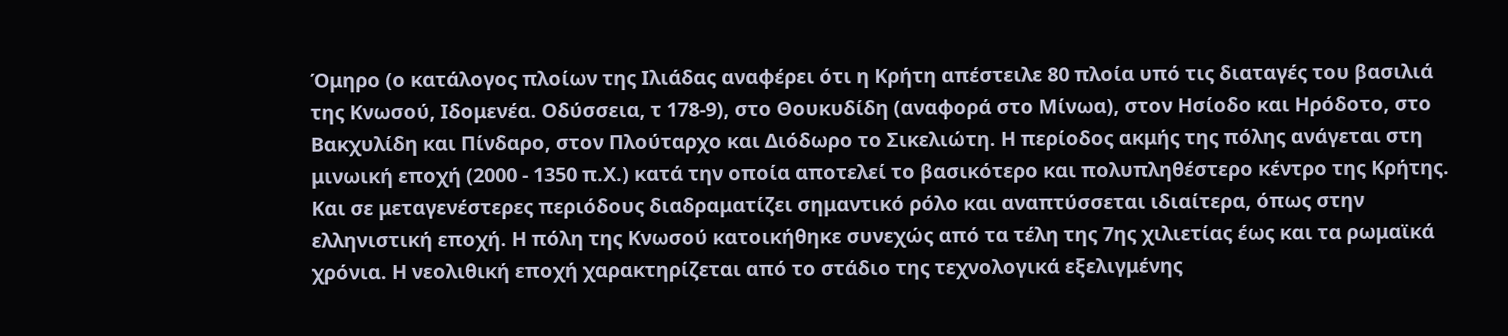Όμηρο (ο κατάλογος πλοίων της Ιλιάδας αναφέρει ότι η Κρήτη απέστειλε 80 πλοία υπό τις διαταγές του βασιλιά της Κνωσού, Ιδομενέα. Οδύσσεια, τ 178-9), στο Θουκυδίδη (αναφορά στο Μίνωα), στον Ησίοδο και Ηρόδοτο, στο Βακχυλίδη και Πίνδαρο, στον Πλούταρχο και Διόδωρο το Σικελιώτη. Η περίοδος ακμής της πόλης ανάγεται στη μινωική εποχή (2000 - 1350 π.Χ.) κατά την οποία αποτελεί το βασικότερο και πολυπληθέστερο κέντρο της Κρήτης. Και σε μεταγενέστερες περιόδους διαδραματίζει σημαντικό ρόλο και αναπτύσσεται ιδιαίτερα, όπως στην ελληνιστική εποχή. Η πόλη της Kνωσού κατοικήθηκε συνεχώς από τα τέλη της 7ης χιλιετίας έως και τα ρωμαϊκά χρόνια. Η νεολιθική εποχή χαρακτηρίζεται από το στάδιο της τεχνολογικά εξελιγμένης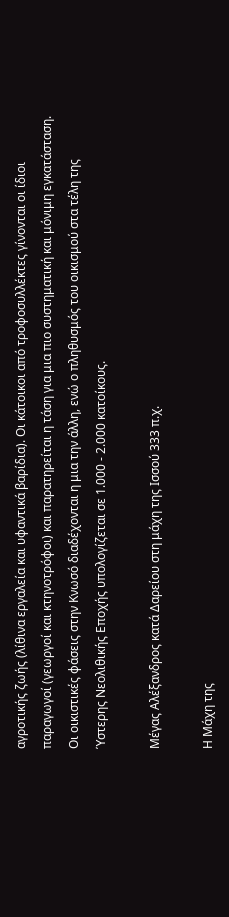αγροτικής ζωής (λίθινα εργαλεία και υφαντικά βαρίδια). Οι κάτοικοι από τροφοσυλλέκτες γίνονται οι ίδιοι παραγωγοί (γεωργοί και κτηνοτρόφοι) και παρατηρείται η τάση για μια πιο συστηματική και μόνιμη εγκατάσταση. Οι οικιστικές φάσεις στην Κνωσό διαδέχονται η μια την άλλη, ενώ ο πληθυσμός του οικισμού στα τέλη της Ύστερης Νεολιθικής Εποχής υπολογίζεται σε 1.000 - 2.000 κατοίκους.

Μέγας Αλέξανδρος κατά Δαρείου στη μάχη της Ισσού 333 π.χ.

Η Μάχη της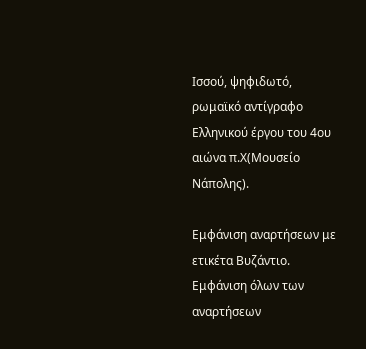Ισσού, ψηφιδωτό, ρωμαϊκό αντίγραφο Ελληνικού έργου του 4ου αιώνα π.Χ(Μουσείο Νάπολης).

Εμφάνιση αναρτήσεων με ετικέτα Βυζάντιο. Εμφάνιση όλων των αναρτήσεων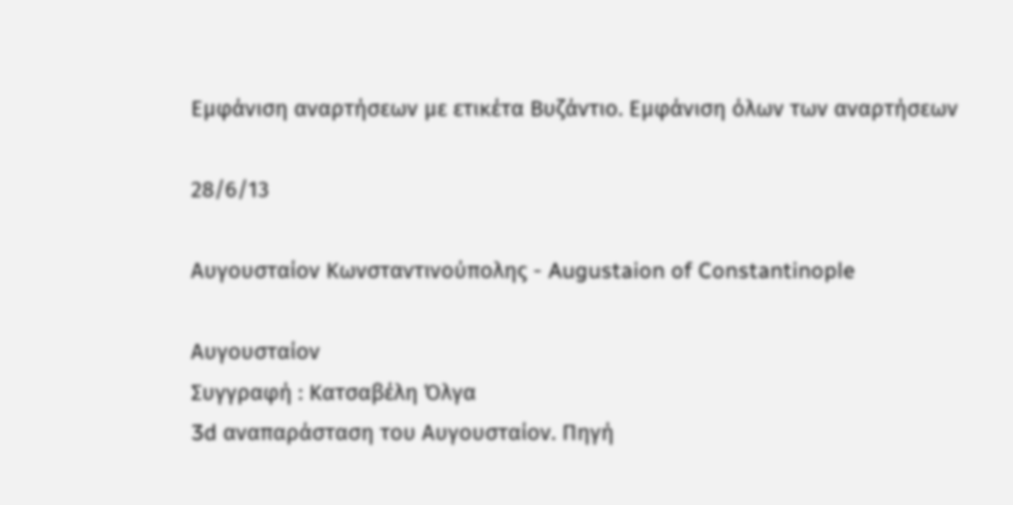Εμφάνιση αναρτήσεων με ετικέτα Βυζάντιο. Εμφάνιση όλων των αναρτήσεων

28/6/13

Αυγουσταίον Κωνσταντινούπολης - Augustaion of Constantinople

Αυγουσταίον
Συγγραφή : Κατσαβέλη Όλγα
3d αναπαράσταση του Αυγουσταίον. Πηγή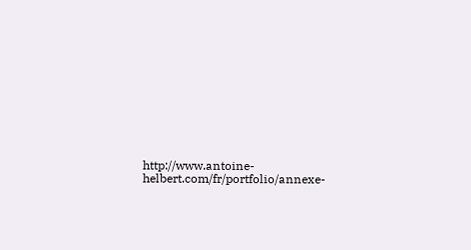http://www.antoine-helbert.com/fr/portfolio/annexe-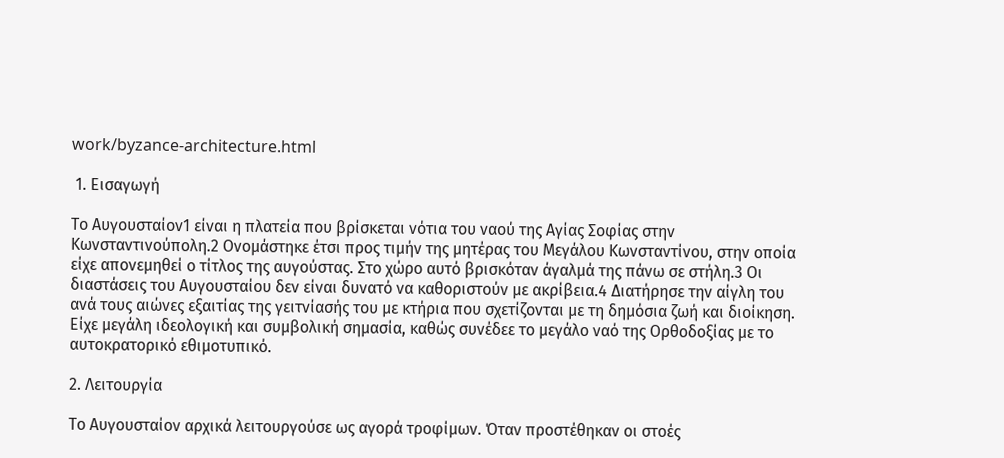work/byzance-architecture.html

 1. Εισαγωγή

Το Αυγουσταίον1 είναι η πλατεία που βρίσκεται νότια του ναού της Αγίας Σοφίας στην Κωνσταντινούπολη.2 Ονομάστηκε έτσι προς τιμήν της μητέρας του Μεγάλου Κωνσταντίνου, στην οποία είχε απονεμηθεί ο τίτλος της αυγούστας. Στο χώρο αυτό βρισκόταν άγαλμά της πάνω σε στήλη.3 Οι διαστάσεις του Αυγουσταίου δεν είναι δυνατό να καθοριστούν με ακρίβεια.4 Διατήρησε την αίγλη του ανά τους αιώνες εξαιτίας της γειτνίασής του με κτήρια που σχετίζονται με τη δημόσια ζωή και διοίκηση. Είχε μεγάλη ιδεολογική και συμβολική σημασία, καθώς συνέδεε το μεγάλο ναό της Ορθοδοξίας με το αυτοκρατορικό εθιμοτυπικό.

2. Λειτουργία

Το Αυγουσταίον αρχικά λειτουργούσε ως αγορά τροφίμων. Όταν προστέθηκαν οι στοές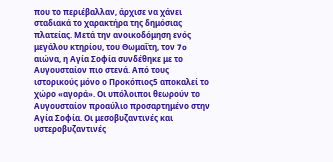που το περιέβαλλαν, άρχισε να χάνει σταδιακά το χαρακτήρα της δημόσιας πλατείας. Μετά την ανοικοδόμηση ενός μεγάλου κτηρίου, του Θωμαΐτη, τον 7o αιώνα, η Αγία Σοφία συνδέθηκε με το Αυγουσταίον πιο στενά. Από τους ιστορικούς μόνο ο Προκόπιος5 αποκαλεί το χώρο «αγορά». Οι υπόλοιποι θεωρούν το Αυγουσταίον προαύλιο προσαρτημένο στην Αγία Σοφία. Οι μεσοβυζαντινές και υστεροβυζαντινές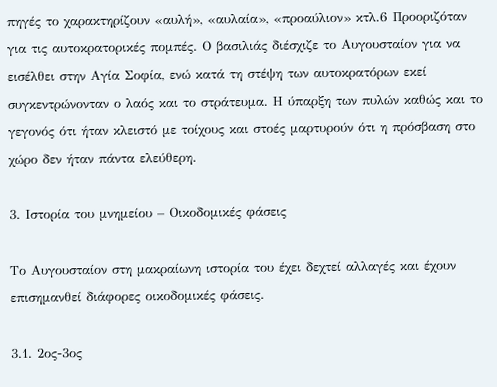πηγές το χαρακτηρίζουν «αυλή», «αυλαία», «προαύλιον» κτλ.6 Προοριζόταν για τις αυτοκρατορικές πομπές. Ο βασιλιάς διέσχιζε το Αυγουσταίον για να εισέλθει στην Αγία Σοφία, ενώ κατά τη στέψη των αυτοκρατόρων εκεί συγκεντρώνονταν ο λαός και το στράτευμα. Η ύπαρξη των πυλών καθώς και το γεγονός ότι ήταν κλειστό με τοίχους και στοές μαρτυρούν ότι η πρόσβαση στο χώρο δεν ήταν πάντα ελεύθερη.

3. Ιστορία του μνημείου – Οικοδομικές φάσεις

Το Αυγουσταίον στη μακραίωνη ιστορία του έχει δεχτεί αλλαγές και έχουν επισημανθεί διάφορες οικοδομικές φάσεις.

3.1. 2ος-3ος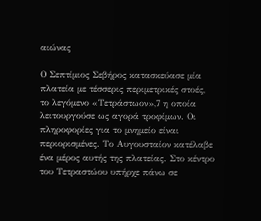αιώνας

Ο Σεπτίμιος Σεβήρος κατασκεύασε μία πλατεία με τέσσερις περιμετρικές στοές, το λεγόμενο «Τετράστωον»,7 η οποία λειτουργούσε ως αγορά τροφίμων. Οι πληροφορίες για το μνημείο είναι περιορισμένες. Το Αυγουσταίον κατέλαβε ένα μέρος αυτής της πλατείας. Στο κέντρο του Τετραστώου υπήρχε πάνω σε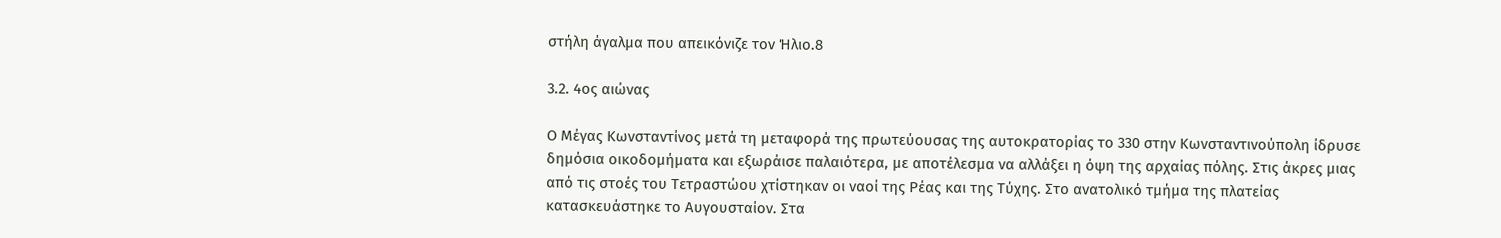στήλη άγαλμα που απεικόνιζε τον Ήλιο.8

3.2. 4ος αιώνας

Ο Μέγας Κωνσταντίνος μετά τη μεταφορά της πρωτεύουσας της αυτοκρατορίας το 330 στην Κωνσταντινούπολη ίδρυσε δημόσια οικοδομήματα και εξωράισε παλαιότερα, με αποτέλεσμα να αλλάξει η όψη της αρχαίας πόλης. Στις άκρες μιας από τις στοές του Τετραστώου χτίστηκαν οι ναοί της Ρέας και της Τύχης. Στο ανατολικό τμήμα της πλατείας κατασκευάστηκε το Αυγουσταίον. Στα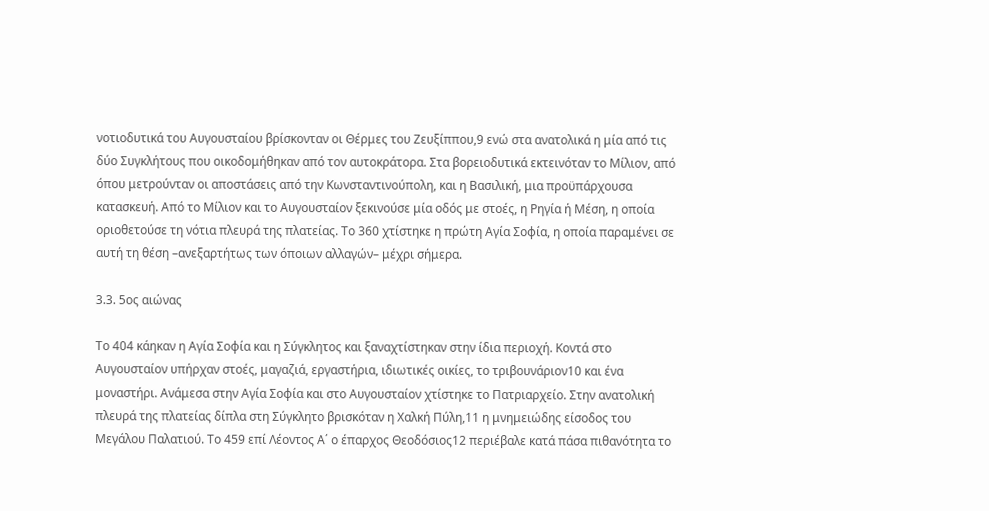νοτιοδυτικά του Αυγουσταίου βρίσκονταν οι Θέρμες του Ζευξίππου,9 ενώ στα ανατολικά η μία από τις δύο Συγκλήτους που οικοδομήθηκαν από τον αυτοκράτορα. Στα βορειοδυτικά εκτεινόταν το Μίλιον, από όπου μετρούνταν οι αποστάσεις από την Κωνσταντινούπολη, και η Βασιλική, μια προϋπάρχουσα κατασκευή. Από το Μίλιον και το Αυγουσταίον ξεκινούσε μία οδός με στοές, η Ρηγία ή Μέση, η οποία οριοθετούσε τη νότια πλευρά της πλατείας. Το 360 χτίστηκε η πρώτη Αγία Σοφία, η οποία παραμένει σε αυτή τη θέση –ανεξαρτήτως των όποιων αλλαγών– μέχρι σήμερα.

3.3. 5ος αιώνας

Το 404 κάηκαν η Αγία Σοφία και η Σύγκλητος και ξαναχτίστηκαν στην ίδια περιοχή. Κοντά στο Αυγουσταίον υπήρχαν στοές, μαγαζιά, εργαστήρια, ιδιωτικές οικίες, το τριβουνάριον10 και ένα μοναστήρι. Ανάμεσα στην Αγία Σοφία και στο Αυγουσταίον χτίστηκε το Πατριαρχείο. Στην ανατολική πλευρά της πλατείας δίπλα στη Σύγκλητο βρισκόταν η Χαλκή Πύλη,11 η μνημειώδης είσοδος του Μεγάλου Παλατιού. Το 459 επί Λέοντος Α΄ ο έπαρχος Θεοδόσιος12 περιέβαλε κατά πάσα πιθανότητα το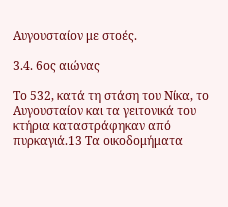Αυγουσταίον με στοές.

3.4. 6ος αιώνας

Το 532, κατά τη στάση του Νίκα, το Αυγουσταίον και τα γειτονικά του κτήρια καταστράφηκαν από πυρκαγιά.13 Τα οικοδομήματα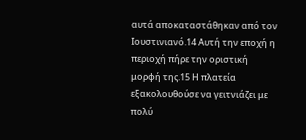αυτά αποκαταστάθηκαν από τον Ιουστινιανό.14 Αυτή την εποχή η περιοχή πήρε την οριστική μορφή της.15 Η πλατεία εξακολουθούσε να γειτνιάζει με πολύ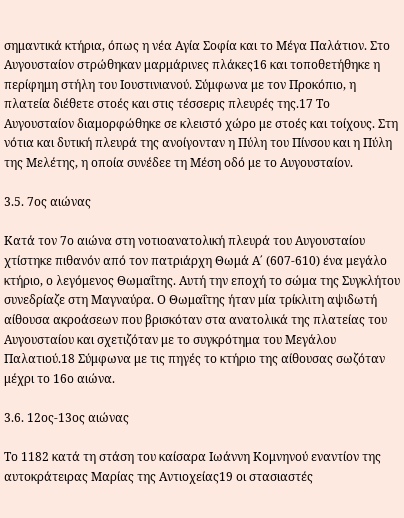σημαντικά κτήρια, όπως η νέα Αγία Σοφία και το Μέγα Παλάτιον. Στο Αυγουσταίον στρώθηκαν μαρμάρινες πλάκες16 και τοποθετήθηκε η περίφημη στήλη του Ιουστινιανού. Σύμφωνα με τον Προκόπιο, η πλατεία διέθετε στοές και στις τέσσερις πλευρές της.17 Το Αυγουσταίον διαμορφώθηκε σε κλειστό χώρο με στοές και τοίχους. Στη νότια και δυτική πλευρά της ανοίγονταν η Πύλη του Πίνσου και η Πύλη της Μελέτης, η οποία συνέδεε τη Μέση οδό με το Αυγουσταίον.

3.5. 7ος αιώνας

Κατά τον 7ο αιώνα στη νοτιοανατολική πλευρά του Αυγουσταίου χτίστηκε πιθανόν από τον πατριάρχη Θωμά Α΄ (607-610) ένα μεγάλο κτήριο, ο λεγόμενος Θωμαΐτης. Αυτή την εποχή το σώμα της Συγκλήτου συνεδρίαζε στη Μαγναύρα. Ο Θωμαΐτης ήταν μία τρίκλιτη αψιδωτή αίθουσα ακροάσεων που βρισκόταν στα ανατολικά της πλατείας του Αυγουσταίου και σχετιζόταν με το συγκρότημα του Μεγάλου Παλατιού.18 Σύμφωνα με τις πηγές το κτήριο της αίθουσας σωζόταν μέχρι το 16ο αιώνα.

3.6. 12ος-13ος αιώνας

Το 1182 κατά τη στάση του καίσαρα Ιωάννη Κομνηνού εναντίον της αυτοκράτειρας Μαρίας της Αντιοχείας19 οι στασιαστές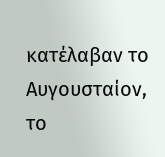κατέλαβαν το Αυγουσταίον, το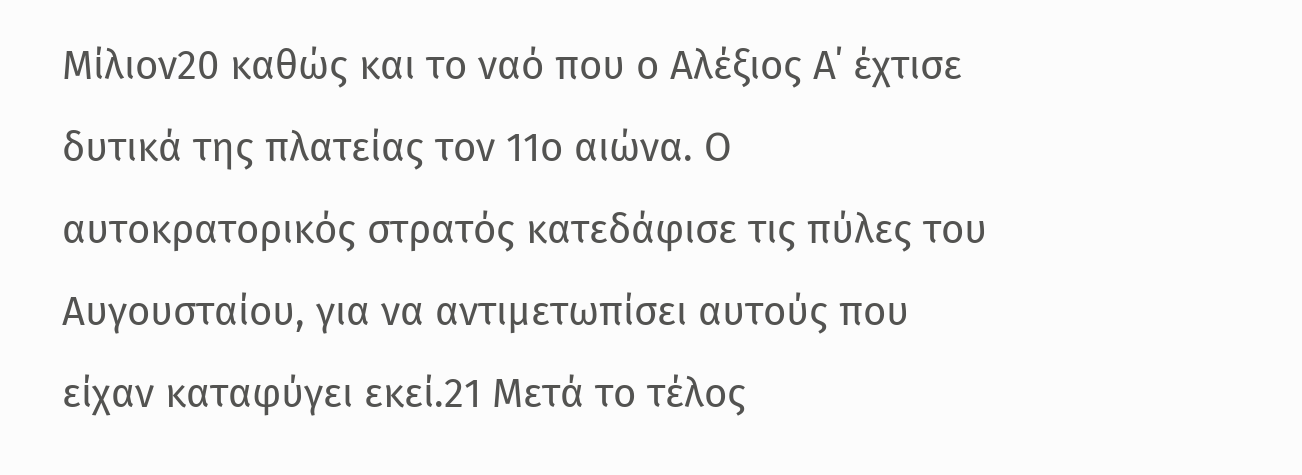Μίλιον20 καθώς και το ναό που ο Αλέξιος Α΄ έχτισε δυτικά της πλατείας τον 11ο αιώνα. Ο αυτοκρατορικός στρατός κατεδάφισε τις πύλες του Αυγουσταίου, για να αντιμετωπίσει αυτούς που είχαν καταφύγει εκεί.21 Μετά το τέλος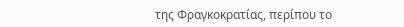της Φραγκοκρατίας, περίπου το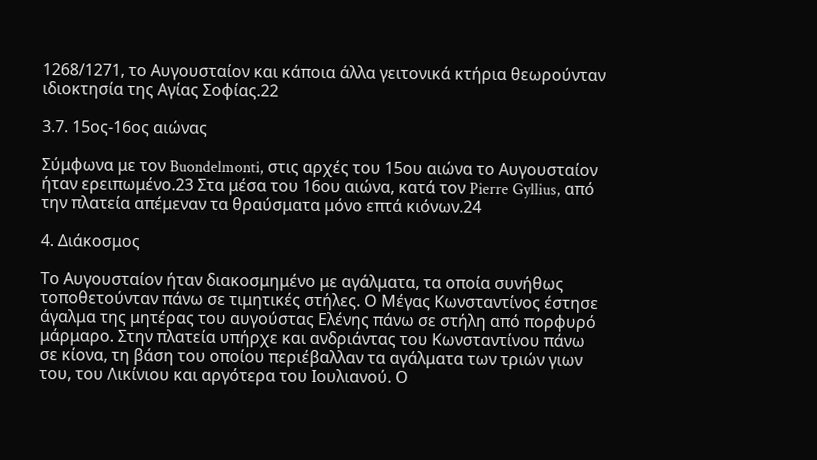1268/1271, το Αυγουσταίον και κάποια άλλα γειτονικά κτήρια θεωρούνταν ιδιοκτησία της Αγίας Σοφίας.22

3.7. 15ος-16ος αιώνας

Σύμφωνα με τον Buondelmonti, στις αρχές του 15ου αιώνα το Αυγουσταίον ήταν ερειπωμένο.23 Στα μέσα του 16ου αιώνα, κατά τον Pierre Gyllius, από την πλατεία απέμεναν τα θραύσματα μόνο επτά κιόνων.24

4. Διάκοσμος

Το Αυγουσταίον ήταν διακοσμημένο με αγάλματα, τα οποία συνήθως τοποθετούνταν πάνω σε τιμητικές στήλες. Ο Μέγας Κωνσταντίνος έστησε άγαλμα της μητέρας του αυγούστας Ελένης πάνω σε στήλη από πορφυρό μάρμαρο. Στην πλατεία υπήρχε και ανδριάντας του Κωνσταντίνου πάνω σε κίονα, τη βάση του οποίου περιέβαλλαν τα αγάλματα των τριών γιων του, του Λικίνιου και αργότερα του Ιουλιανού. Ο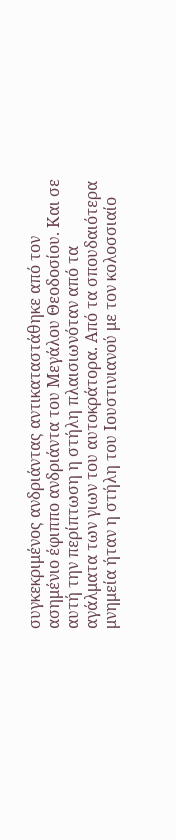συγκεκριμένος ανδριάντας αντικαταστάθηκε από τον ασημένιο έφιππο ανδριάντα του Μεγάλου Θεοδοσίου. Και σε αυτή την περίπτωση η στήλη πλαισιωνόταν από τα αγάλματα των γιων του αυτοκράτορα. Από τα σπουδαιότερα μνημεία ήταν η στήλη του Ιουστινιανού με τον κολοσσιαίο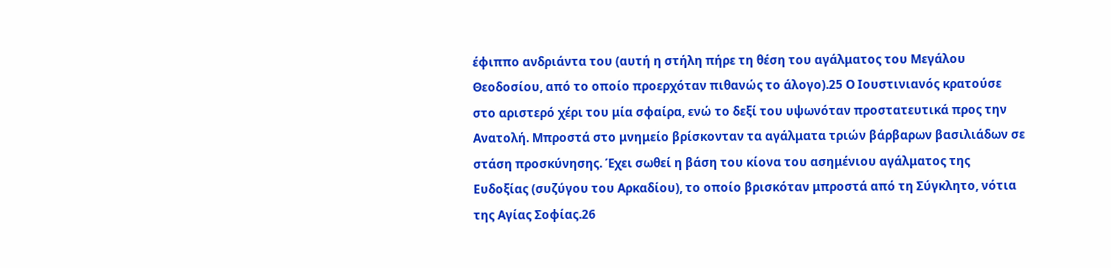έφιππο ανδριάντα του (αυτή η στήλη πήρε τη θέση του αγάλματος του Μεγάλου Θεοδοσίου, από το οποίο προερχόταν πιθανώς το άλογο).25 Ο Ιουστινιανός κρατούσε στο αριστερό χέρι του μία σφαίρα, ενώ το δεξί του υψωνόταν προστατευτικά προς την Ανατολή. Μπροστά στο μνημείο βρίσκονταν τα αγάλματα τριών βάρβαρων βασιλιάδων σε στάση προσκύνησης. Έχει σωθεί η βάση του κίονα του ασημένιου αγάλματος της Ευδοξίας (συζύγου του Αρκαδίου), το οποίο βρισκόταν μπροστά από τη Σύγκλητο, νότια της Αγίας Σοφίας.26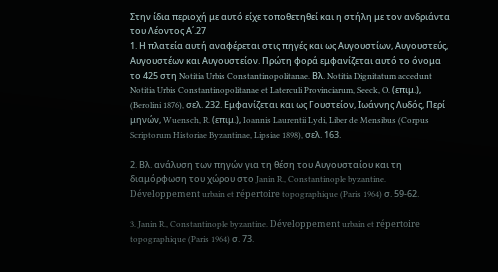Στην ίδια περιοχή με αυτό είχε τοποθετηθεί και η στήλη με τον ανδριάντα του Λέοντος Α΄.27
1. Η πλατεία αυτή αναφέρεται στις πηγές και ως Αυγουστίων, Αυγουστεύς, Αυγουστέων και Αυγουστείον. Πρώτη φορά εμφανίζεται αυτό το όνομα το 425 στη Notitia Urbis Constantinopolitanae. Βλ. Notitia Dignitatum accedunt Notitia Urbis Constantinopolitanae et Laterculi Provinciarum, Seeck, O. (επιμ.), (Berolini 1876), σελ. 232. Εμφανίζεται και ως Γουστείον, Ιωάννης Λυδός, Περί μηνών, Wuensch, R. (επιμ.), Ioannis Laurentii Lydi, Liber de Mensibus (Corpus Scriptorum Historiae Byzantinae, Lipsiae 1898), σελ. 163.

2. Βλ. ανάλυση των πηγών για τη θέση του Αυγουσταίου και τη διαμόρφωση του χώρου στο Janin R., Constantinople byzantine. Développement urbain et répertoire topographique (Paris 1964) σ. 59-62.

3. Janin R., Constantinople byzantine. Développement urbain et répertoire topographique (Paris 1964) σ. 73.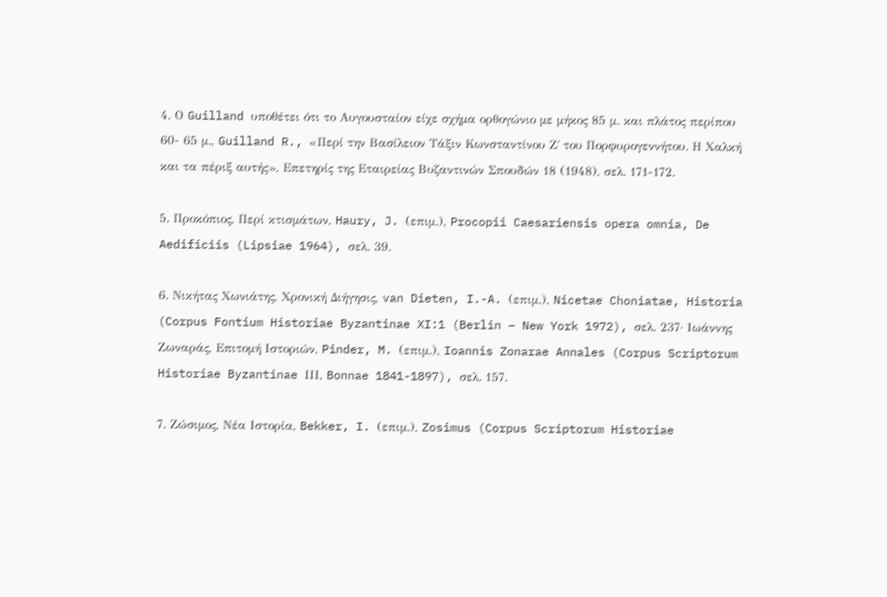4. Ο Guilland υποθέτει ότι το Αυγουσταίον είχε σχήμα ορθογώνιο με μήκος 85 μ. και πλάτος περίπου 60- 65 μ., Guilland R., «Περί την Βασίλειον Τάξιν Κωνσταντίνου Ζ΄ του Πορφυρογεννήτου. Η Χαλκή και τα πέριξ αυτής», Επετηρίς της Εταιρείας Βυζαντινών Σπουδών 18 (1948), σελ. 171-172.

5. Προκόπιος, Περί κτισμάτων, Haury, J. (επιμ.), Procopii Caesariensis opera omnia, De Aedificiis (Lipsiae 1964), σελ. 39.

6. Νικήτας Χωνιάτης, Χρονική Διήγησις, van Dieten, I.-A. (επιμ.), Nicetae Choniatae, Historia (Corpus Fontium Historiae Byzantinae XI:1 (Berlin – New York 1972), σελ. 237· Ιωάννης Ζωναράς, Επιτομή Ιστοριών, Pinder, M. (επιμ.), Ioannis Zonarae Annales (Corpus Scriptorum Historiae Byzantinae ΙΙΙ, Bonnae 1841-1897), σελ. 157.

7. Ζώσιμος, Νέα Ιστορία, Bekker, I. (επιμ.), Zosimus (Corpus Scriptorum Historiae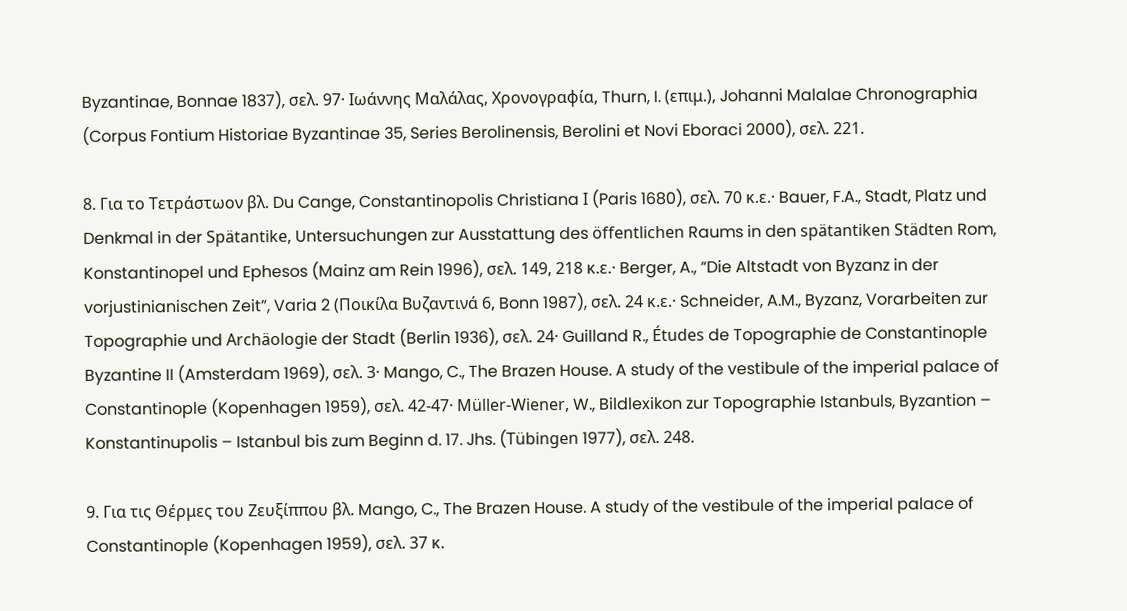Byzantinae, Bonnae 1837), σελ. 97· Ιωάννης Μαλάλας, Χρονογραφία, Thurn, I. (επιμ.), Johanni Malalae Chronographia (Corpus Fontium Historiae Byzantinae 35, Series Berolinensis, Berolini et Novi Eboraci 2000), σελ. 221.

8. Για το Τετράστωον βλ. Du Cange, Constantinopolis Christiana Ι (Paris 1680), σελ. 70 κ.ε.· Bauer, F.A., Stadt, Platz und Denkmal in der Spätantike, Untersuchungen zur Ausstattung des öffentlichen Raums in den spätantiken Städten Rom, Konstantinopel und Ephesos (Mainz am Rein 1996), σελ. 149, 218 κ.ε.· Berger, A., “Die Altstadt von Byzanz in der vorjustinianischen Zeit”, Varia 2 (Ποικίλα Βυζαντινά 6, Bonn 1987), σελ. 24 κ.ε.· Schneider, A.M., Byzanz, Vorarbeiten zur Topographie und Archäologie der Stadt (Berlin 1936), σελ. 24· Guilland R., Études de Topographie de Constantinople Byzantine II (Amsterdam 1969), σελ. 3· Mango, C., The Brazen House. A study of the vestibule of the imperial palace of Constantinople (Kopenhagen 1959), σελ. 42-47· Müller-Wiener, W., Bildlexikon zur Topographie Istanbuls, Byzantion –  Konstantinupolis – Istanbul bis zum Beginn d. 17. Jhs. (Tübingen 1977), σελ. 248.

9. Για τις Θέρμες του Ζευξίππου βλ. Mango, C., The Brazen House. A study of the vestibule of the imperial palace of Constantinople (Kopenhagen 1959), σελ. 37 κ.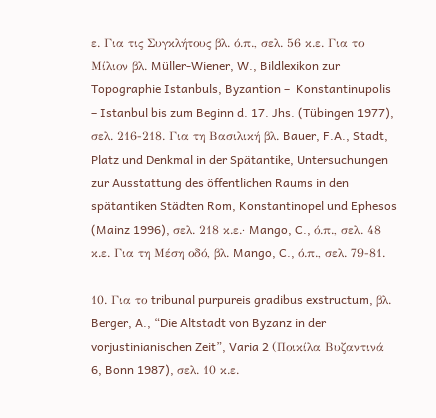ε. Για τις Συγκλήτους βλ. ό.π., σελ. 56 κ.ε. Για το Μίλιον βλ. Müller-Wiener, W., Bildlexikon zur Topographie Istanbuls, Byzantion –  Konstantinupolis – Istanbul bis zum Beginn d. 17. Jhs. (Tübingen 1977), σελ. 216-218. Για τη Βασιλική βλ. Bauer, F.A., Stadt, Platz und Denkmal in der Spätantike, Untersuchungen zur Ausstattung des öffentlichen Raums in den spätantiken Städten Rom, Konstantinopel und Ephesos (Mainz 1996), σελ. 218 κ.ε.· Mango, C., ό.π., σελ. 48 κ.ε. Για τη Μέση οδό, βλ. Mango, C., ό.π., σελ. 79-81.

10. Για το tribunal purpureis gradibus exstructum, βλ. Berger, A., “Die Altstadt von Byzanz in der vorjustinianischen Zeit”, Varia 2 (Ποικίλα Βυζαντινά 6, Bonn 1987), σελ. 10 κ.ε.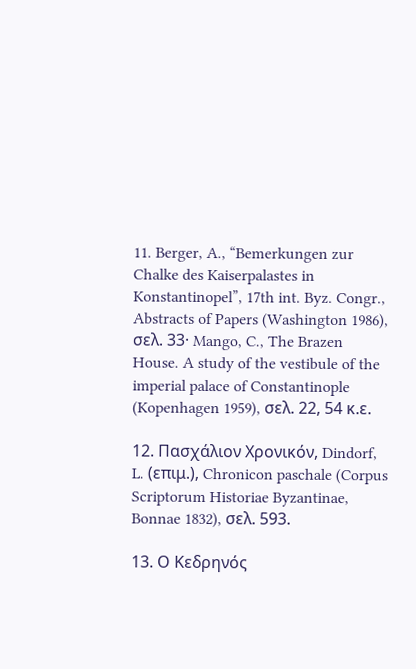11. Berger, A., “Bemerkungen zur Chalke des Kaiserpalastes in Konstantinopel”, 17th int. Byz. Congr., Abstracts of Papers (Washington 1986), σελ. 33· Mango, C., The Brazen House. A study of the vestibule of the imperial palace of Constantinople (Kopenhagen 1959), σελ. 22, 54 κ.ε.

12. Πασχάλιον Χρονικόν, Dindorf, L. (επιμ.), Chronicon paschale (Corpus Scriptorum Historiae Byzantinae, Bonnae 1832), σελ. 593.

13. Ο Κεδρηνός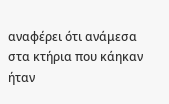αναφέρει ότι ανάμεσα στα κτήρια που κάηκαν ήταν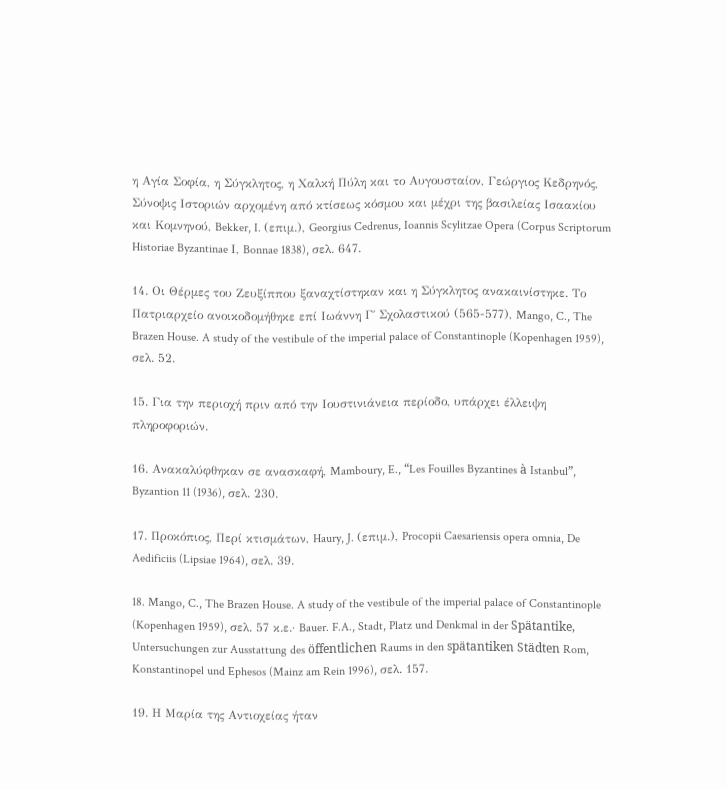η Αγία Σοφία, η Σύγκλητος, η Χαλκή Πύλη και το Αυγουσταίον, Γεώργιος Κεδρηνός, Σύνοψις Ιστοριών αρχομένη από κτίσεως κόσμου και μέχρι της βασιλείας Ισαακίου και Κομνηνού, Bekker, I. (επιμ.), Georgius Cedrenus, Ioannis Scylitzae Opera (Corpus Scriptorum Historiae Byzantinae Ι, Bonnae 1838), σελ. 647.

14. Οι Θέρμες του Ζευξίππου ξαναχτίστηκαν και η Σύγκλητος ανακαινίστηκε. Το Πατριαρχείο ανοικοδομήθηκε επί Ιωάννη Γ΄ Σχολαστικού (565-577), Mango, C., The Brazen House. A study of the vestibule of the imperial palace of Constantinople (Kopenhagen 1959), σελ. 52.

15. Για την περιοχή πριν από την Ιουστινιάνεια περίοδο, υπάρχει έλλειψη πληροφοριών.

16. Ανακαλύφθηκαν σε ανασκαφή, Mamboury, E., “Les Fouilles Byzantines à Istanbul”, Byzantion 11 (1936), σελ. 230.

17. Προκόπιος, Περί κτισμάτων, Haury, J. (επιμ.), Procopii Caesariensis opera omnia, De Aedificiis (Lipsiae 1964), σελ. 39.

18. Mango, C., The Brazen House. A study of the vestibule of the imperial palace of Constantinople (Kopenhagen 1959), σελ. 57 κ.ε.· Bauer. F.A., Stadt, Platz und Denkmal in der Spätantike, Untersuchungen zur Ausstattung des öffentlichen Raums in den spätantiken Städten Rom, Konstantinopel und Ephesos (Mainz am Rein 1996), σελ. 157.

19. Η Μαρία της Αντιοχείας ήταν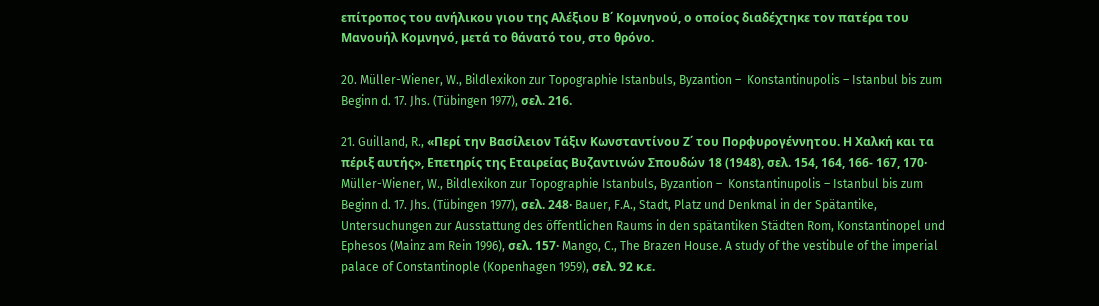επίτροπος του ανήλικου γιου της Αλέξιου Β΄ Κομνηνού, ο οποίος διαδέχτηκε τον πατέρα του Μανουήλ Κομνηνό, μετά το θάνατό του, στο θρόνο.

20. Müller-Wiener, W., Bildlexikon zur Topographie Istanbuls, Byzantion –  Konstantinupolis – Istanbul bis zum Beginn d. 17. Jhs. (Tübingen 1977), σελ. 216.

21. Guilland, R., «Περί την Βασίλειον Τάξιν Κωνσταντίνου Ζ΄ του Πορφυρογέννητου. Η Χαλκή και τα πέριξ αυτής», Επετηρίς της Εταιρείας Βυζαντινών Σπουδών 18 (1948), σελ. 154, 164, 166- 167, 170· Müller-Wiener, W., Bildlexikon zur Topographie Istanbuls, Byzantion –  Konstantinupolis – Istanbul bis zum Beginn d. 17. Jhs. (Tübingen 1977), σελ. 248· Bauer, F.A., Stadt, Platz und Denkmal in der Spätantike, Untersuchungen zur Ausstattung des öffentlichen Raums in den spätantiken Städten Rom, Konstantinopel und Ephesos (Mainz am Rein 1996), σελ. 157· Mango, C., The Brazen House. A study of the vestibule of the imperial palace of Constantinople (Kopenhagen 1959), σελ. 92 κ.ε.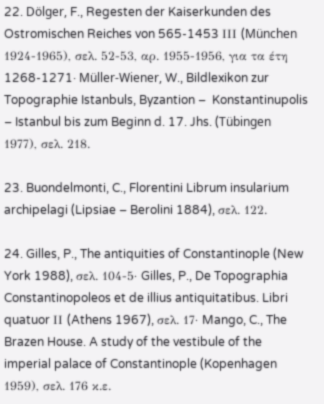22. Dölger, F., Regesten der Kaiserkunden des Ostromischen Reiches von 565-1453 ΙΙΙ (München 1924-1965), σελ. 52-53, αρ. 1955-1956, για τα έτη 1268-1271· Müller-Wiener, W., Bildlexikon zur Topographie Istanbuls, Byzantion –  Konstantinupolis – Istanbul bis zum Beginn d. 17. Jhs. (Tübingen 1977), σελ. 218.

23. Buondelmonti, C., Florentini Librum insularium archipelagi (Lipsiae – Berolini 1884), σελ. 122.

24. Gilles, P., The antiquities of Constantinople (New York 1988), σελ. 104-5· Gilles, P., De Topographia Constantinopoleos et de illius antiquitatibus. Libri quatuor ΙΙ (Athens 1967), σελ. 17· Mango, C., The Brazen House. A study of the vestibule of the imperial palace of Constantinople (Kopenhagen 1959), σελ. 176 κ.ε.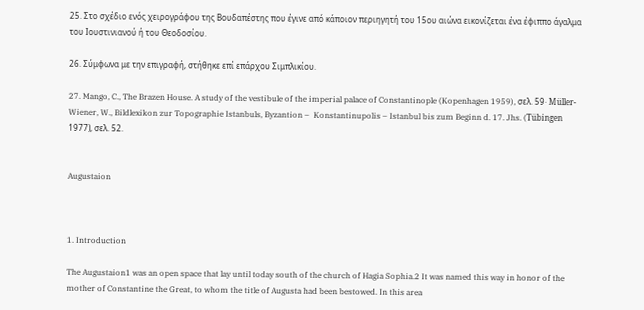25. Στο σχέδιο ενός χειρογράφου της Βουδαπέστης που έγινε από κάποιον περιηγητή του 15ου αιώνα εικονίζεται ένα έφιππο άγαλμα του Ιουστινιανού ή του Θεοδοσίου.

26. Σύμφωνα με την επιγραφή, στήθηκε επί επάρχου Σιμπλικίου.

27. Mango, C., The Brazen House. A study of the vestibule of the imperial palace of Constantinople (Kopenhagen 1959), σελ. 59· Müller-Wiener, W., Bildlexikon zur Topographie Istanbuls, Byzantion –  Konstantinupolis – Istanbul bis zum Beginn d. 17. Jhs. (Tübingen 1977), σελ. 52.


Augustaion



1. Introduction

The Augustaion1 was an open space that lay until today south of the church of Hagia Sophia.2 It was named this way in honor of the mother of Constantine the Great, to whom the title of Augusta had been bestowed. In this area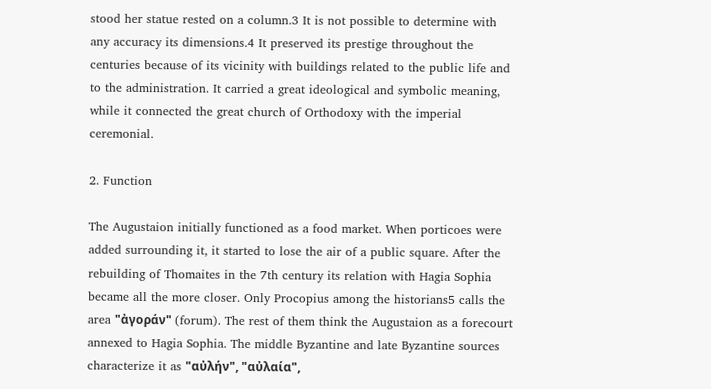stood her statue rested on a column.3 It is not possible to determine with any accuracy its dimensions.4 It preserved its prestige throughout the centuries because of its vicinity with buildings related to the public life and to the administration. It carried a great ideological and symbolic meaning, while it connected the great church of Orthodoxy with the imperial ceremonial.

2. Function

The Augustaion initially functioned as a food market. When porticoes were added surrounding it, it started to lose the air of a public square. After the rebuilding of Thomaites in the 7th century its relation with Hagia Sophia became all the more closer. Only Procopius among the historians5 calls the area "ἀγοράν" (forum). The rest of them think the Augustaion as a forecourt annexed to Hagia Sophia. The middle Byzantine and late Byzantine sources characterize it as "αὐλήν", "αὐλαία",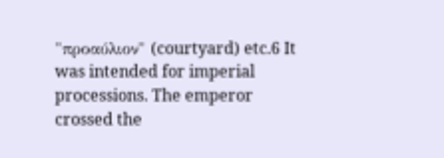"προαύλιον" (courtyard) etc.6 It was intended for imperial processions. The emperor crossed the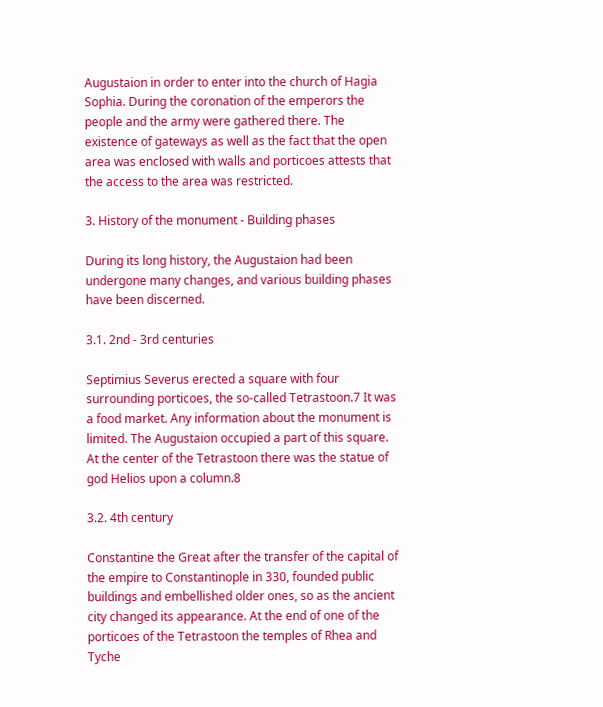Augustaion in order to enter into the church of Hagia Sophia. During the coronation of the emperors the people and the army were gathered there. The existence of gateways as well as the fact that the open area was enclosed with walls and porticoes attests that the access to the area was restricted.

3. History of the monument - Building phases

During its long history, the Augustaion had been undergone many changes, and various building phases have been discerned.

3.1. 2nd - 3rd centuries

Septimius Severus erected a square with four surrounding porticoes, the so-called Tetrastoon.7 It was a food market. Any information about the monument is limited. The Augustaion occupied a part of this square. At the center of the Tetrastoon there was the statue of god Helios upon a column.8

3.2. 4th century

Constantine the Great after the transfer of the capital of the empire to Constantinople in 330, founded public buildings and embellished older ones, so as the ancient city changed its appearance. At the end of one of the porticoes of the Tetrastoon the temples of Rhea and Tyche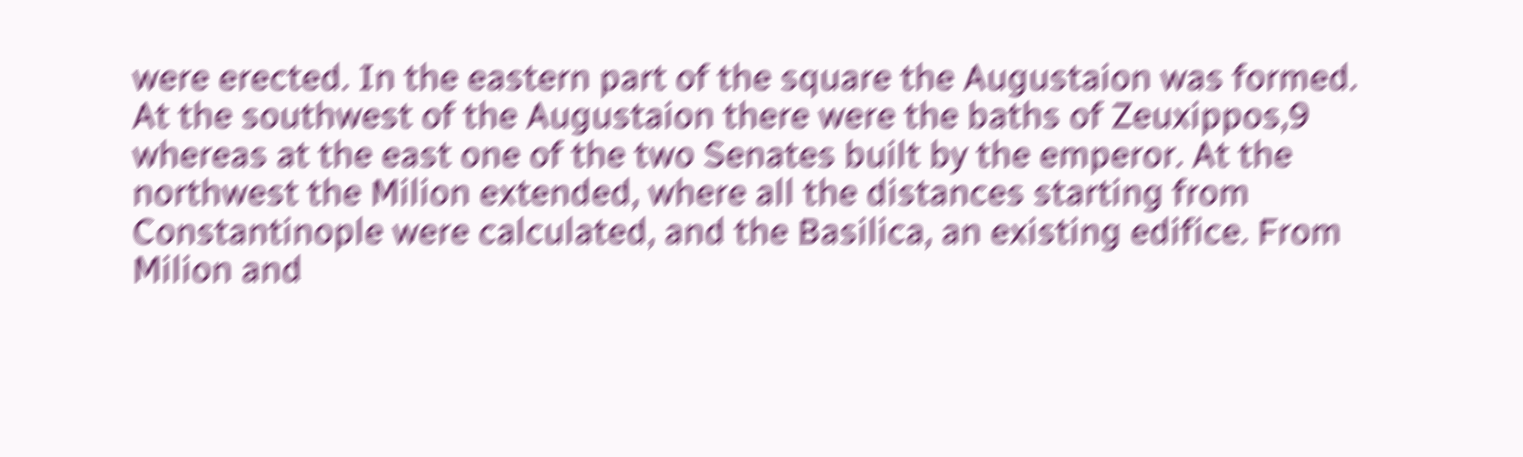were erected. In the eastern part of the square the Augustaion was formed. At the southwest of the Augustaion there were the baths of Zeuxippos,9 whereas at the east one of the two Senates built by the emperor. At the northwest the Milion extended, where all the distances starting from Constantinople were calculated, and the Basilica, an existing edifice. From Milion and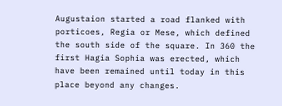Augustaion started a road flanked with porticoes, Regia or Mese, which defined the south side of the square. In 360 the first Hagia Sophia was erected, which have been remained until today in this place beyond any changes.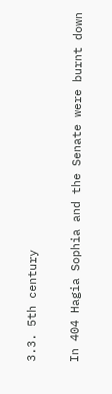3.3. 5th century

In 404 Hagia Sophia and the Senate were burnt down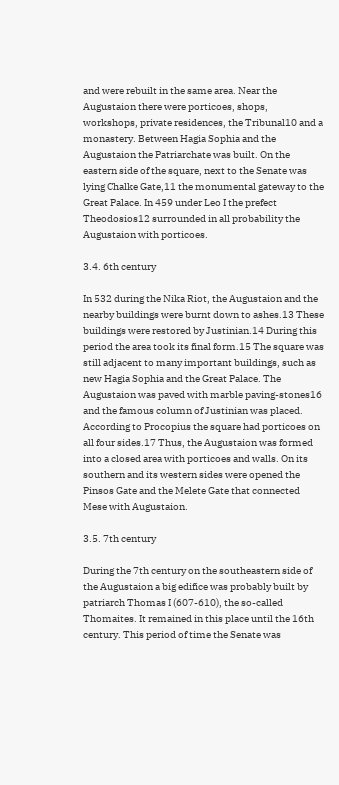and were rebuilt in the same area. Near the Augustaion there were porticoes, shops, workshops, private residences, the Tribunal10 and a monastery. Between Hagia Sophia and the Augustaion the Patriarchate was built. On the eastern side of the square, next to the Senate was lying Chalke Gate,11 the monumental gateway to the Great Palace. In 459 under Leo I the prefect Theodosios12 surrounded in all probability the Augustaion with porticoes.

3.4. 6th century

In 532 during the Nika Riot, the Augustaion and the nearby buildings were burnt down to ashes.13 These buildings were restored by Justinian.14 During this period the area took its final form.15 The square was still adjacent to many important buildings, such as new Hagia Sophia and the Great Palace. The Augustaion was paved with marble paving-stones16 and the famous column of Justinian was placed. According to Procopius the square had porticoes on all four sides.17 Thus, the Augustaion was formed into a closed area with porticoes and walls. On its southern and its western sides were opened the Pinsos Gate and the Melete Gate that connected Mese with Augustaion.

3.5. 7th century

During the 7th century on the southeastern side of the Augustaion a big edifice was probably built by patriarch Thomas I (607-610), the so-called Thomaites. It remained in this place until the 16th century. This period of time the Senate was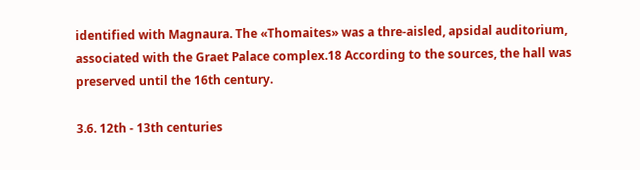identified with Magnaura. The «Thomaites» was a thre-aisled, apsidal auditorium, associated with the Graet Palace complex.18 According to the sources, the hall was preserved until the 16th century.

3.6. 12th - 13th centuries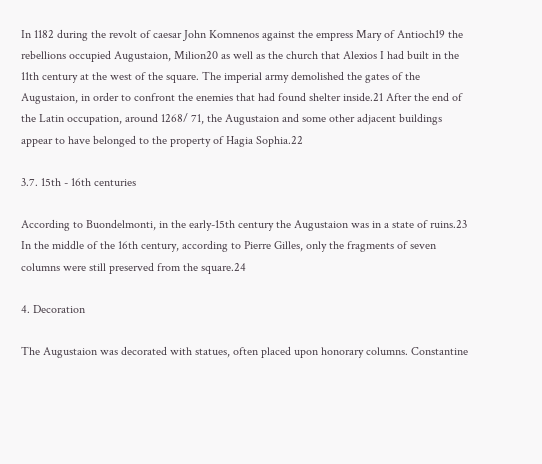In 1182 during the revolt of caesar John Komnenos against the empress Mary of Antioch19 the rebellions occupied Augustaion, Milion20 as well as the church that Alexios I had built in the 11th century at the west of the square. The imperial army demolished the gates of the Augustaion, in order to confront the enemies that had found shelter inside.21 After the end of the Latin occupation, around 1268/ 71, the Augustaion and some other adjacent buildings appear to have belonged to the property of Hagia Sophia.22

3.7. 15th - 16th centuries

According to Buondelmonti, in the early-15th century the Augustaion was in a state of ruins.23 In the middle of the 16th century, according to Pierre Gilles, only the fragments of seven columns were still preserved from the square.24

4. Decoration

The Augustaion was decorated with statues, often placed upon honorary columns. Constantine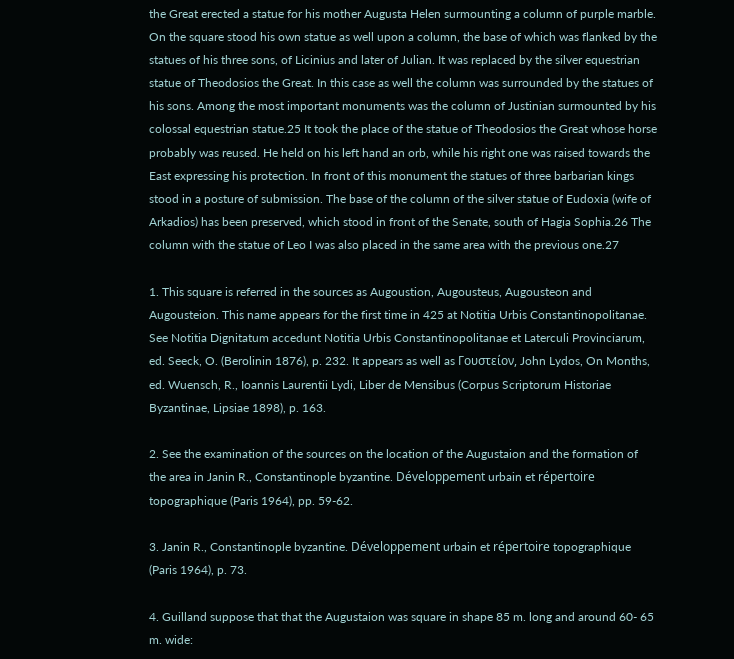the Great erected a statue for his mother Augusta Helen surmounting a column of purple marble. On the square stood his own statue as well upon a column, the base of which was flanked by the statues of his three sons, of Licinius and later of Julian. It was replaced by the silver equestrian statue of Theodosios the Great. In this case as well the column was surrounded by the statues of his sons. Among the most important monuments was the column of Justinian surmounted by his colossal equestrian statue.25 It took the place of the statue of Theodosios the Great whose horse probably was reused. He held on his left hand an orb, while his right one was raised towards the East expressing his protection. In front of this monument the statues of three barbarian kings stood in a posture of submission. The base of the column of the silver statue of Eudoxia (wife of Arkadios) has been preserved, which stood in front of the Senate, south of Hagia Sophia.26 The column with the statue of Leo I was also placed in the same area with the previous one.27

1. This square is referred in the sources as Augoustion, Augousteus, Augousteon and Augousteion. This name appears for the first time in 425 at Notitia Urbis Constantinopolitanae. See Notitia Dignitatum accedunt Notitia Urbis Constantinopolitanae et Laterculi Provinciarum, ed. Seeck, O. (Berolinin 1876), p. 232. It appears as well as Γουστείον, John Lydos, On Months, ed. Wuensch, R., Ioannis Laurentii Lydi, Liber de Mensibus (Corpus Scriptorum Historiae Byzantinae, Lipsiae 1898), p. 163.

2. See the examination of the sources on the location of the Augustaion and the formation of the area in Janin R., Constantinople byzantine. Développement urbain et répertoire topographique (Paris 1964), pp. 59-62.

3. Janin R., Constantinople byzantine. Développement urbain et répertoire topographique (Paris 1964), p. 73.

4. Guilland suppose that that the Augustaion was square in shape 85 m. long and around 60- 65 m. wide: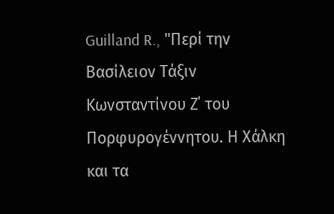Guilland R., "Περί την Βασίλειον Τάξιν Κωνσταντίνου Ζ΄ του Πορφυρογέννητου. Η Χάλκη και τα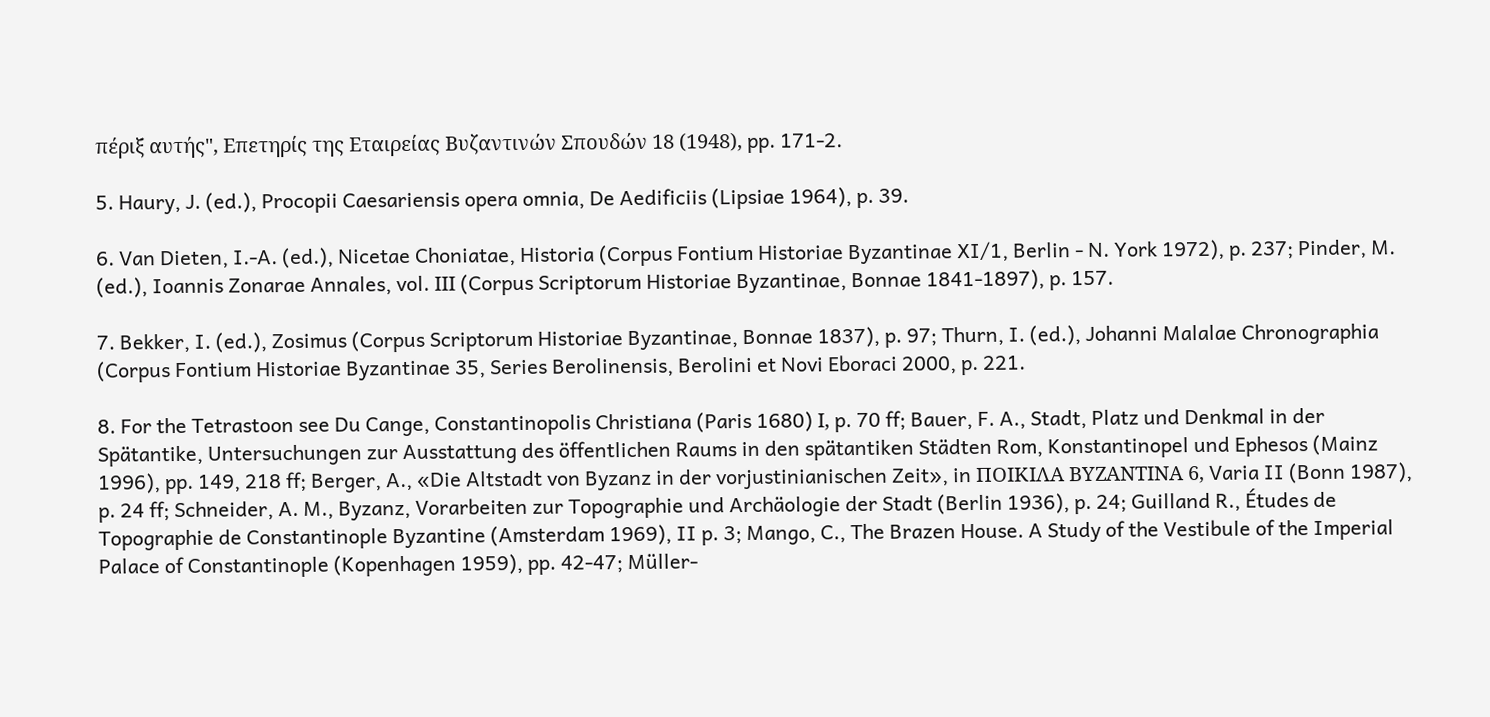πέριξ αυτής", Επετηρίς της Εταιρείας Βυζαντινών Σπουδών 18 (1948), pp. 171-2.

5. Haury, J. (ed.), Procopii Caesariensis opera omnia, De Aedificiis (Lipsiae 1964), p. 39.

6. Van Dieten, I.-A. (ed.), Nicetae Choniatae, Historia (Corpus Fontium Historiae Byzantinae XI/1, Berlin - N. York 1972), p. 237; Pinder, M. (ed.), Ioannis Zonarae Annales, vol. ΙΙΙ (Corpus Scriptorum Historiae Byzantinae, Bonnae 1841-1897), p. 157.

7. Bekker, I. (ed.), Zosimus (Corpus Scriptorum Historiae Byzantinae, Bonnae 1837), p. 97; Thurn, I. (ed.), Johanni Malalae Chronographia (Corpus Fontium Historiae Byzantinae 35, Series Berolinensis, Berolini et Novi Eboraci 2000, p. 221.

8. For the Tetrastoon see Du Cange, Constantinopolis Christiana (Paris 1680) Ι, p. 70 ff; Bauer, F. A., Stadt, Platz und Denkmal in der Spätantike, Untersuchungen zur Ausstattung des öffentlichen Raums in den spätantiken Städten Rom, Konstantinopel und Ephesos (Mainz 1996), pp. 149, 218 ff; Berger, A., «Die Altstadt von Byzanz in der vorjustinianischen Zeit», in ΠΟΙΚΙΛΑ ΒΥΖΑΝΤΙΝΑ 6, Varia II (Bonn 1987), p. 24 ff; Schneider, A. M., Byzanz, Vorarbeiten zur Topographie und Archäologie der Stadt (Berlin 1936), p. 24; Guilland R., Études de Topographie de Constantinople Byzantine (Amsterdam 1969), II p. 3; Mango, C., The Brazen House. A Study of the Vestibule of the Imperial Palace of Constantinople (Kopenhagen 1959), pp. 42-47; Müller-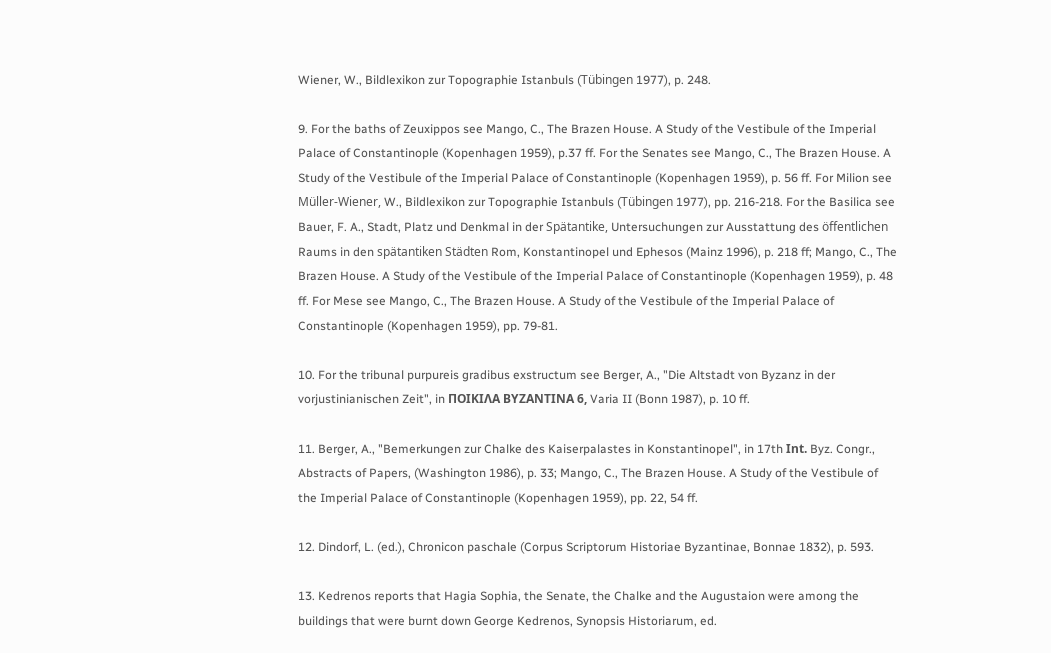Wiener, W., Bildlexikon zur Topographie Istanbuls (Tübingen 1977), p. 248.

9. For the baths of Zeuxippos see Mango, C., The Brazen House. A Study of the Vestibule of the Imperial Palace of Constantinople (Kopenhagen 1959), p.37 ff. For the Senates see Mango, C., The Brazen House. A Study of the Vestibule of the Imperial Palace of Constantinople (Kopenhagen 1959), p. 56 ff. For Milion see Müller-Wiener, W., Bildlexikon zur Topographie Istanbuls (Tübingen 1977), pp. 216-218. For the Basilica see Bauer, F. A., Stadt, Platz und Denkmal in der Spätantike, Untersuchungen zur Ausstattung des öffentlichen Raums in den spätantiken Städten Rom, Konstantinopel und Ephesos (Mainz 1996), p. 218 ff; Mango, C., The Brazen House. A Study of the Vestibule of the Imperial Palace of Constantinople (Kopenhagen 1959), p. 48 ff. For Mese see Mango, C., The Brazen House. A Study of the Vestibule of the Imperial Palace of Constantinople (Kopenhagen 1959), pp. 79-81.

10. For the tribunal purpureis gradibus exstructum see Berger, A., "Die Altstadt von Byzanz in der vorjustinianischen Zeit", in ΠΟΙΚΙΛΑ ΒΥΖΑΝΤΙΝΑ 6, Varia II (Bonn 1987), p. 10 ff.

11. Berger, A., "Bemerkungen zur Chalke des Kaiserpalastes in Konstantinopel", in 17th Ιnt. Byz. Congr., Abstracts of Papers, (Washington 1986), p. 33; Mango, C., The Brazen House. A Study of the Vestibule of the Imperial Palace of Constantinople (Kopenhagen 1959), pp. 22, 54 ff.

12. Dindorf, L. (ed.), Chronicon paschale (Corpus Scriptorum Historiae Byzantinae, Bonnae 1832), p. 593.

13. Kedrenos reports that Hagia Sophia, the Senate, the Chalke and the Augustaion were among the buildings that were burnt down George Kedrenos, Synopsis Historiarum, ed.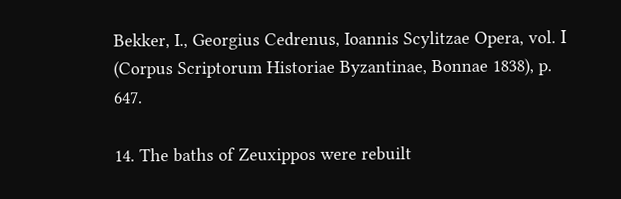Bekker, I., Georgius Cedrenus, Ioannis Scylitzae Opera, vol. Ι (Corpus Scriptorum Historiae Byzantinae, Bonnae 1838), p. 647.

14. The baths of Zeuxippos were rebuilt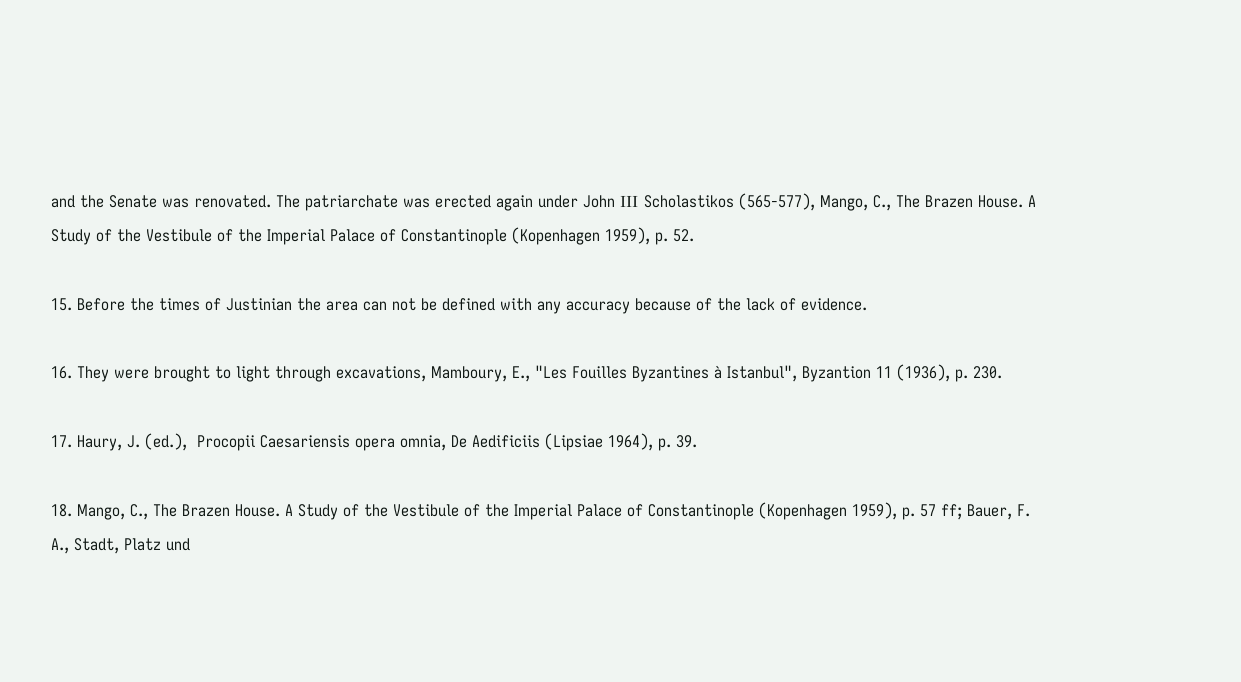and the Senate was renovated. The patriarchate was erected again under John ΙΙΙ Scholastikos (565-577), Mango, C., The Brazen House. A Study of the Vestibule of the Imperial Palace of Constantinople (Kopenhagen 1959), p. 52.

15. Before the times of Justinian the area can not be defined with any accuracy because of the lack of evidence.

16. They were brought to light through excavations, Mamboury, E., "Les Fouilles Byzantines à Istanbul", Byzantion 11 (1936), p. 230.

17. Haury, J. (ed.),  Procopii Caesariensis opera omnia, De Aedificiis (Lipsiae 1964), p. 39.

18. Mango, C., The Brazen House. A Study of the Vestibule of the Imperial Palace of Constantinople (Kopenhagen 1959), p. 57 ff; Bauer, F. A., Stadt, Platz und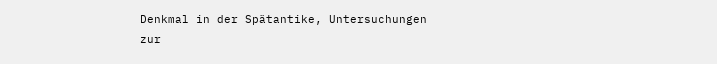Denkmal in der Spätantike, Untersuchungen zur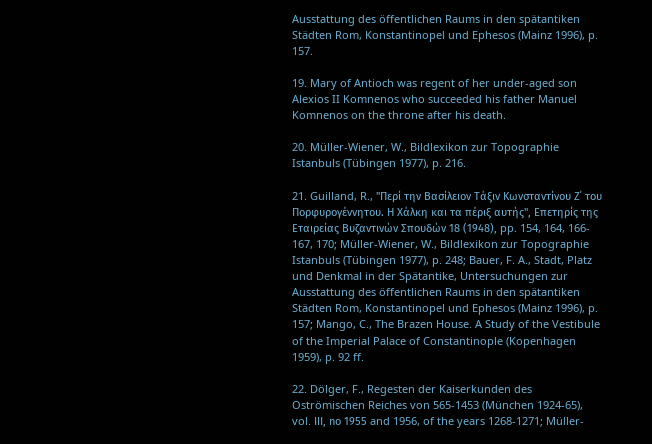Ausstattung des öffentlichen Raums in den spätantiken Städten Rom, Konstantinopel und Ephesos (Mainz 1996), p. 157.

19. Mary of Antioch was regent of her under-aged son Alexios II Komnenos who succeeded his father Manuel Komnenos on the throne after his death.

20. Müller-Wiener, W., Bildlexikon zur Topographie Istanbuls (Tübingen 1977), p. 216.

21. Guilland, R., "Περί την Βασίλειον Τάξιν Κωνσταντίνου Ζ΄ του Πορφυρογέννητου. Η Χάλκη και τα πέριξ αυτής", Επετηρίς της Εταιρείας Βυζαντινών Σπουδών 18 (1948), pp. 154, 164, 166- 167, 170; Müller-Wiener, W., Bildlexikon zur Topographie Istanbuls (Tübingen 1977), p. 248; Bauer, F. A., Stadt, Platz und Denkmal in der Spätantike, Untersuchungen zur Ausstattung des öffentlichen Raums in den spätantiken Städten Rom, Konstantinopel und Ephesos (Mainz 1996), p. 157; Mango, C., The Brazen House. A Study of the Vestibule of the Imperial Palace of Constantinople (Kopenhagen 1959), p. 92 ff.

22. Dölger, F., Regesten der Kaiserkunden des Oströmischen Reiches von 565-1453 (München 1924-65), vol. ΙΙΙ, nο 1955 and 1956, of the years 1268-1271; Müller-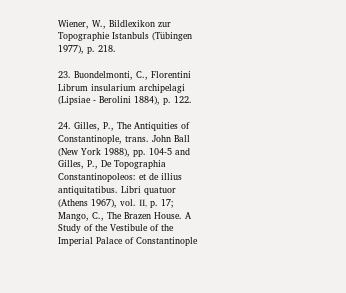Wiener, W., Bildlexikon zur Topographie Istanbuls (Tübingen 1977), p. 218.

23. Buondelmonti, C., Florentini Librum insularium archipelagi (Lipsiae - Berolini 1884), p. 122.

24. Gilles, P., The Antiquities of Constantinople, trans. John Ball (New York 1988), pp. 104-5 and Gilles, P., De Topographia Constantinopoleos: et de illius antiquitatibus. Libri quatuor (Athens 1967), vol. ΙΙ, p. 17; Mango, C., The Brazen House. A Study of the Vestibule of the Imperial Palace of Constantinople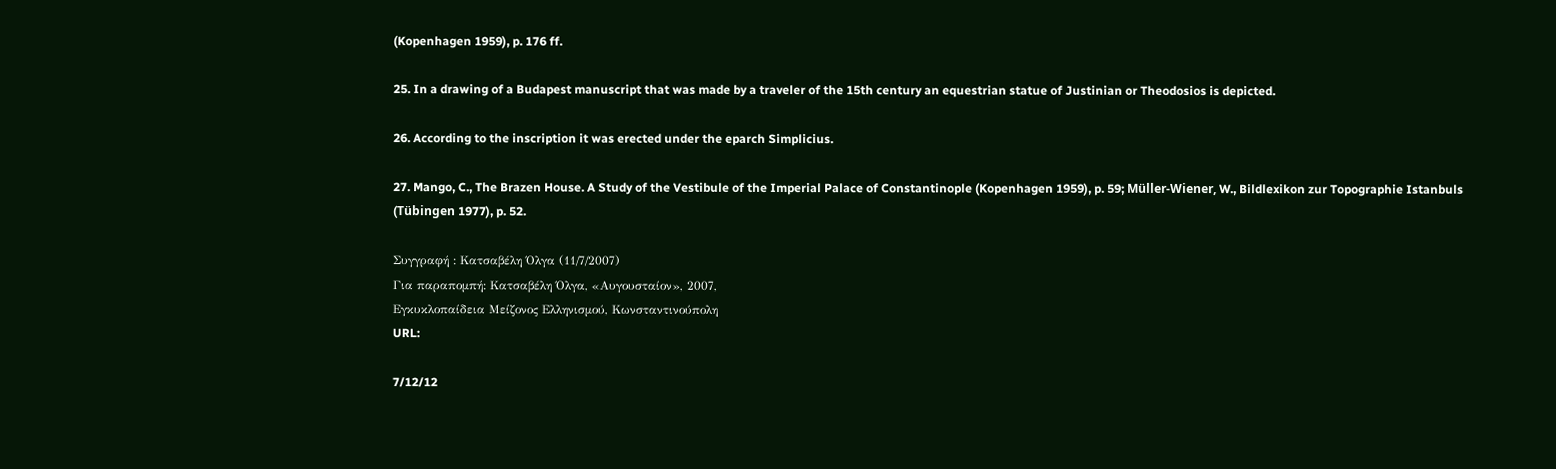(Kopenhagen 1959), p. 176 ff.

25. In a drawing of a Budapest manuscript that was made by a traveler of the 15th century an equestrian statue of Justinian or Theodosios is depicted.

26. According to the inscription it was erected under the eparch Simplicius.

27. Mango, C., The Brazen House. A Study of the Vestibule of the Imperial Palace of Constantinople (Kopenhagen 1959), p. 59; Müller-Wiener, W., Bildlexikon zur Topographie Istanbuls (Tübingen 1977), p. 52.

Συγγραφή : Κατσαβέλη Όλγα (11/7/2007)
Για παραπομπή: Κατσαβέλη Όλγα, «Αυγουσταίον», 2007,
Εγκυκλοπαίδεια Μείζονος Ελληνισμού, Κωνσταντινούπολη
URL:

7/12/12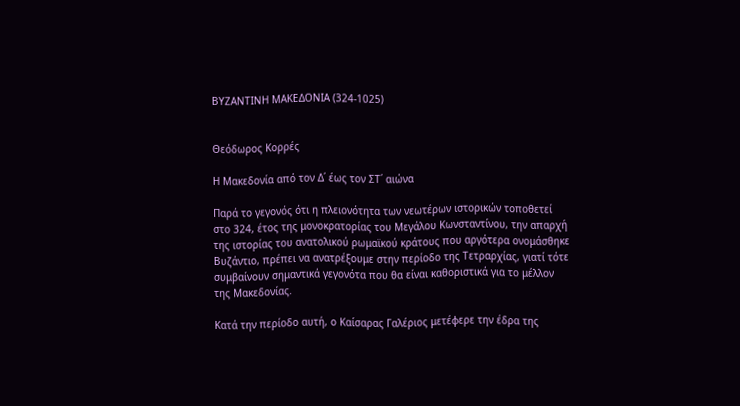ΒΥΖΑΝΤΙΝΗ ΜΑΚΕΔΟΝΙΑ (324-1025)


Θεόδωρος Κορρές

Η Μακεδονία από τον Δ΄ έως τον ΣΤ΄ αιώνα

Παρά το γεγονός ότι η πλειονότητα των νεωτέρων ιστορικών τοποθετεί στο 324, έτος της μονοκρατορίας του Μεγάλου Κωνσταντίνου, την απαρχή της ιστορίας του ανατολικού ρωμαϊκού κράτους που αργότερα ονομάσθηκε Βυζάντιο, πρέπει να ανατρέξουμε στην περίοδο της Τετραρχίας, γιατί τότε συμβαίνουν σημαντικά γεγονότα που θα είναι καθοριστικά για το μέλλον της Μακεδονίας.

Κατά την περίοδο αυτή, ο Καίσαρας Γαλέριος μετέφερε την έδρα της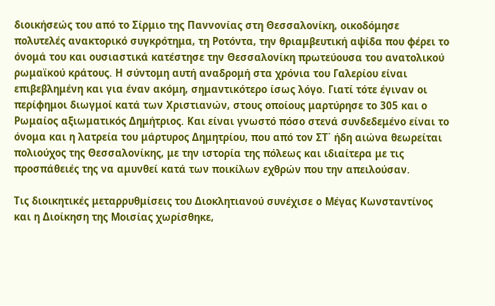διοικήσεώς του από το Σίρμιο της Παννονίας στη Θεσσαλονίκη, οικοδόμησε πολυτελές ανακτορικό συγκρότημα, τη Ροτόντα, την θριαμβευτική αψίδα που φέρει το όνομά του και ουσιαστικά κατέστησε την Θεσσαλονίκη πρωτεύουσα του ανατολικού ρωμαϊκού κράτους. Η σύντομη αυτή αναδρομή στα χρόνια του Γαλερίου είναι επιβεβλημένη και για έναν ακόμη, σημαντικότερο ίσως λόγο. Γιατί τότε έγιναν οι περίφημοι διωγμοί κατά των Χριστιανών, στους οποίους μαρτύρησε το 305 και ο Ρωμαίος αξιωματικός Δημήτριος. Και είναι γνωστό πόσο στενά συνδεδεμένο είναι το όνομα και η λατρεία του μάρτυρος Δημητρίου, που από τον ΣΤ΄ ήδη αιώνα θεωρείται πολιούχος της Θεσσαλονίκης, με την ιστορία της πόλεως και ιδιαίτερα με τις προσπάθειές της να αμυνθεί κατά των ποικίλων εχθρών που την απειλούσαν.

Τις διοικητικές μεταρρυθμίσεις του Διοκλητιανού συνέχισε ο Μέγας Κωνσταντίνος και η Διοίκηση της Μοισίας χωρίσθηκε,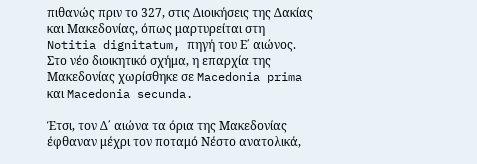πιθανώς πριν το 327, στις Διοικήσεις της Δακίας και Μακεδονίας, όπως μαρτυρείται στη Notitia dignitatum, πηγή του Ε΄ αιώνος. Στο νέο διοικητικό σχήμα, η επαρχία της Μακεδονίας χωρίσθηκε σε Macedonia prima και Macedonia secunda.

Έτσι, τον Δ΄ αιώνα τα όρια της Μακεδονίας έφθαναν μέχρι τον ποταμό Νέστο ανατολικά,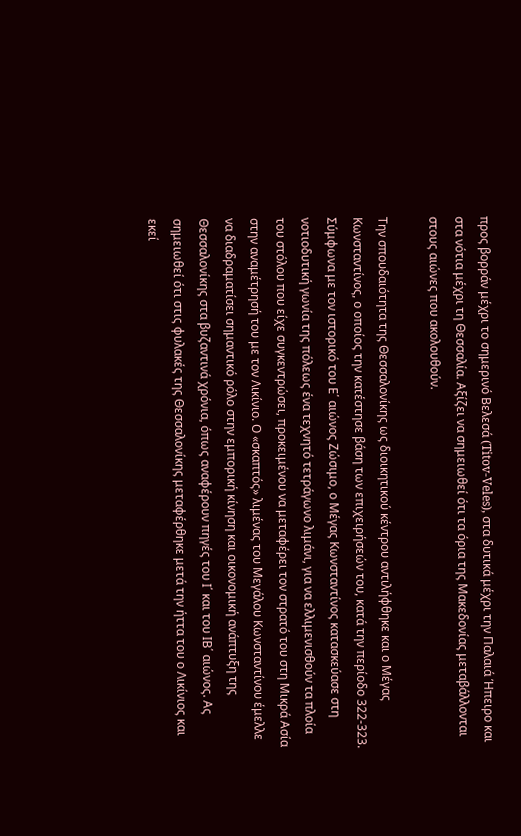προς βορράν μέχρι το σημερινό Βελεσά (Titov-Veles), στα δυτικά μέχρι την Παλαιά Ήπειρο και στα νότια μέχρι τη Θεσσαλία. Αξίζει να σημειωθεί ότι τα όρια της Μακεδονίας μεταβάλλονται στους αιώνες που ακολουθούν.

Την σπουδαιότητα της Θεσσαλονίκης ως διοικητικού κέντρου αντιλήφθηκε και ο Μέγας Κωνσταντίνος, ο οποίος την κατέστησε βάση των επιχειρήσεών του, κατά την περίοδο 322-323. Σύμφωνα με τον ιστορικό του Ε΄ αιώνος Ζώσιμο, ο Μέγας Κωνσταντίνος κατασκεύασε στη νοτιοδυτική γωνία της πόλεως ένα τεχνητό τετράγωνο λιμάνι, για να ελλιμενισθούν τα πλοία του στόλου που είχε συγκεντρώσει, προκειμένου να μεταφέρει τον στρατό του στη Μικρά Ασία στην αναμέτρησή του με τον Λικίνιο. Ο «σκαπτός» λιμένας του Μεγάλου Κωνσταντίνου έμελλε να διαδραματίσει σημαντικό ρόλο στην εμπορική κίνηση και οικονομική ανάπτυξη της Θεσσαλονίκης στα βυζαντινά χρόνια, όπως αναφέρουν πηγές του Ι΄ και του ΙΒ΄ αιώνος. Ας σημειωθεί ότι στις φυλακές της Θεσσαλονίκης μεταφέρθηκε μετά την ήττα του ο Λικίνιος και εκεί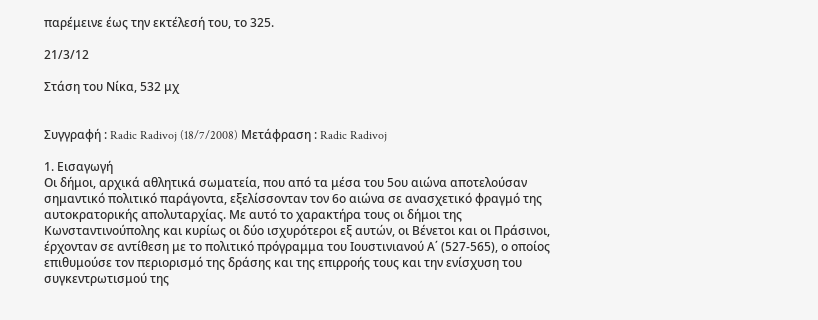παρέμεινε έως την εκτέλεσή του, το 325.

21/3/12

Στάση του Νίκα, 532 μχ


Συγγραφή : Radic Radivoj (18/7/2008) Μετάφραση : Radic Radivoj

1. Εισαγωγή
Οι δήμοι, αρχικά αθλητικά σωματεία, που από τα μέσα του 5ου αιώνα αποτελούσαν σημαντικό πολιτικό παράγοντα, εξελίσσονταν τον 6ο αιώνα σε ανασχετικό φραγμό της αυτοκρατορικής απολυταρχίας. Με αυτό το χαρακτήρα τους οι δήμοι της Κωνσταντινούπολης και κυρίως οι δύο ισχυρότεροι εξ αυτών, οι Βένετοι και οι Πράσινοι, έρχονταν σε αντίθεση με το πολιτικό πρόγραμμα του Ιουστινιανού Α΄ (527-565), ο οποίος επιθυμούσε τον περιορισμό της δράσης και της επιρροής τους και την ενίσχυση του συγκεντρωτισμού της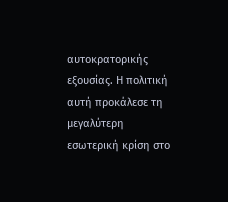αυτοκρατορικής εξουσίας. Η πολιτική αυτή προκάλεσε τη μεγαλύτερη εσωτερική κρίση στο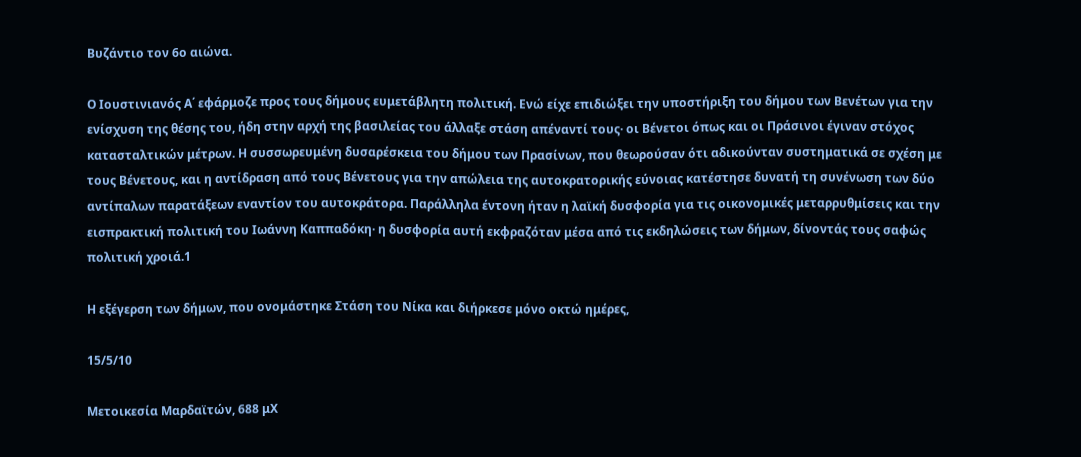Βυζάντιο τον 6ο αιώνα.

Ο Ιουστινιανός Α΄ εφάρμοζε προς τους δήμους ευμετάβλητη πολιτική. Ενώ είχε επιδιώξει την υποστήριξη του δήμου των Βενέτων για την ενίσχυση της θέσης του, ήδη στην αρχή της βασιλείας του άλλαξε στάση απέναντί τους· οι Βένετοι όπως και οι Πράσινοι έγιναν στόχος κατασταλτικών μέτρων. Η συσσωρευμένη δυσαρέσκεια του δήμου των Πρασίνων, που θεωρούσαν ότι αδικούνταν συστηματικά σε σχέση με τους Βένετους, και η αντίδραση από τους Βένετους για την απώλεια της αυτοκρατορικής εύνοιας κατέστησε δυνατή τη συνένωση των δύο αντίπαλων παρατάξεων εναντίον του αυτοκράτορα. Παράλληλα έντονη ήταν η λαϊκή δυσφορία για τις οικονομικές μεταρρυθμίσεις και την εισπρακτική πολιτική του Ιωάννη Καππαδόκη· η δυσφορία αυτή εκφραζόταν μέσα από τις εκδηλώσεις των δήμων, δίνοντάς τους σαφώς πολιτική χροιά.1

Η εξέγερση των δήμων, που ονομάστηκε Στάση του Νίκα και διήρκεσε μόνο οκτώ ημέρες,

15/5/10

Μετοικεσία Μαρδαϊτών, 688 μΧ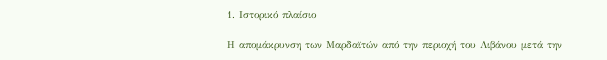1. Ιστορικό πλαίσιο

Η απομάκρυνση των Μαρδαϊτών από την περιοχή του Λιβάνου μετά την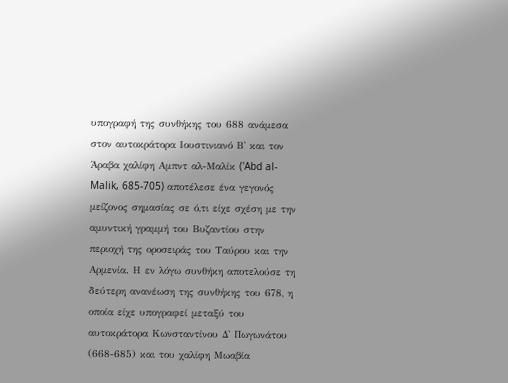υπογραφή της συνθήκης του 688 ανάμεσα στον αυτοκράτορα Ιουστινιανό Β' και τον Άραβα χαλίφη Αμπντ αλ-Μαλίκ ('Abd al-Malik, 685-705) αποτέλεσε ένα γεγονός μείζονος σημασίας σε ό,τι είχε σχέση με την αμυντική γραμμή του Βυζαντίου στην περιοχή της οροσειράς του Ταύρου και την Αρμενία. Η εν λόγω συνθήκη αποτελούσε τη δεύτερη ανανέωση της συνθήκης του 678, η οποία είχε υπογραφεί μεταξύ του αυτοκράτορα Κωνσταντίνου Δ' Πωγωνάτου (668-685) και του χαλίφη Μωαβία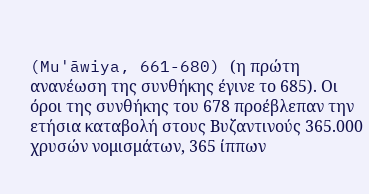(Mu'āwiya, 661-680) (η πρώτη ανανέωση της συνθήκης έγινε το 685). Οι όροι της συνθήκης του 678 προέβλεπαν την ετήσια καταβολή στους Βυζαντινούς 365.000 χρυσών νομισμάτων, 365 ίππων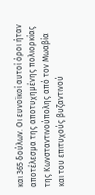και 365 δούλων. Οι ευνοϊκοί αυτοί όροι ήταν αποτέλεσμα της αποτυχημένης πολιορκίας της Κωνσταντινούπολης από τον Μωαβία και του επιτυχούς βυζαντινού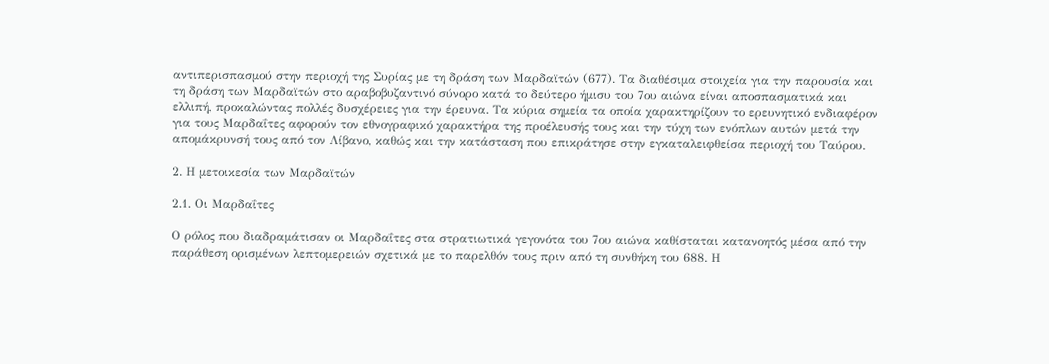αντιπερισπασμού στην περιοχή της Συρίας με τη δράση των Μαρδαϊτών (677). Τα διαθέσιμα στοιχεία για την παρουσία και τη δράση των Μαρδαϊτών στο αραβοβυζαντινό σύνορο κατά το δεύτερο ήμισυ του 7ου αιώνα είναι αποσπασματικά και ελλιπή, προκαλώντας πολλές δυσχέρειες για την έρευνα. Τα κύρια σημεία τα οποία χαρακτηρίζουν το ερευνητικό ενδιαφέρον για τους Μαρδαΐτες αφορούν τον εθνογραφικό χαρακτήρα της προέλευσής τους και την τύχη των ενόπλων αυτών μετά την απομάκρυνσή τους από τον Λίβανο, καθώς και την κατάσταση που επικράτησε στην εγκαταλειφθείσα περιοχή του Ταύρου.

2. Η μετοικεσία των Μαρδαϊτών

2.1. Οι Μαρδαΐτες

Ο ρόλος που διαδραμάτισαν οι Μαρδαΐτες στα στρατιωτικά γεγονότα του 7ου αιώνα καθίσταται κατανοητός μέσα από την παράθεση ορισμένων λεπτομερειών σχετικά με το παρελθόν τους πριν από τη συνθήκη του 688. Η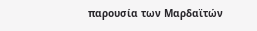παρουσία των Μαρδαϊτών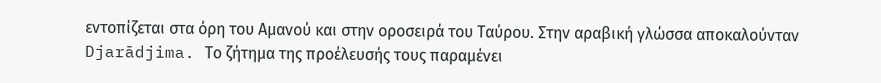εντοπίζεται στα όρη του Αμανού και στην οροσειρά του Ταύρου. Στην αραβική γλώσσα αποκαλούνταν Djarādjima. Το ζήτημα της προέλευσής τους παραμένει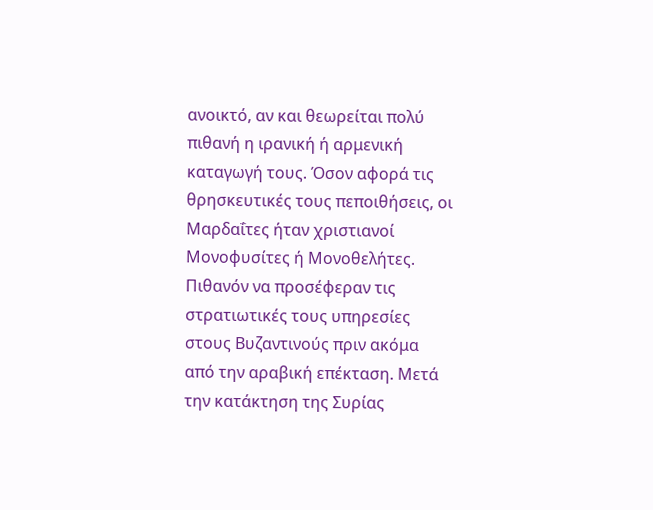ανοικτό, αν και θεωρείται πολύ πιθανή η ιρανική ή αρμενική καταγωγή τους. Όσον αφορά τις θρησκευτικές τους πεποιθήσεις, οι Μαρδαΐτες ήταν χριστιανοί Μονοφυσίτες ή Μονοθελήτες. Πιθανόν να προσέφεραν τις στρατιωτικές τους υπηρεσίες στους Βυζαντινούς πριν ακόμα από την αραβική επέκταση. Μετά την κατάκτηση της Συρίας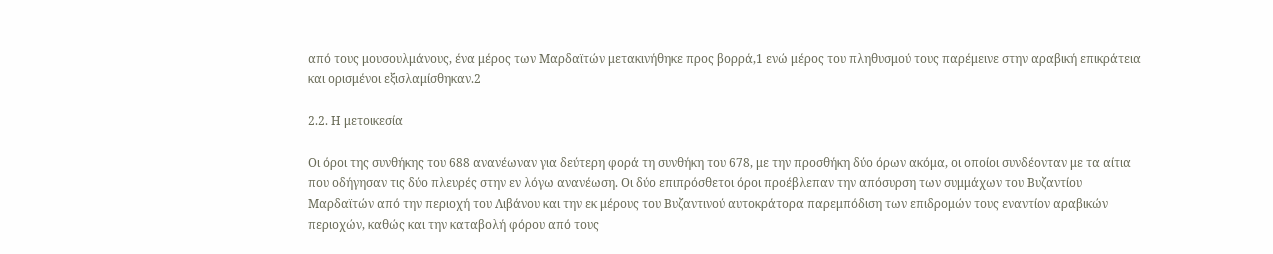από τους μουσουλμάνους, ένα μέρος των Μαρδαϊτών μετακινήθηκε προς βορρά,1 ενώ μέρος του πληθυσμού τους παρέμεινε στην αραβική επικράτεια και ορισμένοι εξισλαμίσθηκαν.2

2.2. Η μετοικεσία

Οι όροι της συνθήκης του 688 ανανέωναν για δεύτερη φορά τη συνθήκη του 678, με την προσθήκη δύο όρων ακόμα, οι οποίοι συνδέονταν με τα αίτια που οδήγησαν τις δύο πλευρές στην εν λόγω ανανέωση. Οι δύο επιπρόσθετοι όροι προέβλεπαν την απόσυρση των συμμάχων του Βυζαντίου Μαρδαϊτών από την περιοχή του Λιβάνου και την εκ μέρους του Βυζαντινού αυτοκράτορα παρεμπόδιση των επιδρομών τους εναντίον αραβικών περιοχών, καθώς και την καταβολή φόρου από τους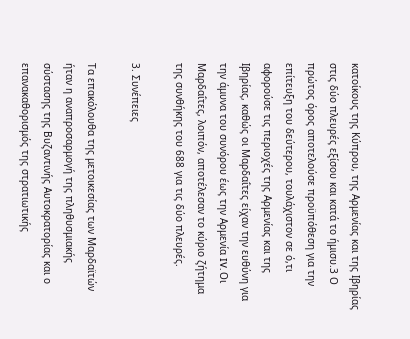κατοίκους της Κύπρου, της Αρμενίας και της Ιβηρίας στις δύο πλευρές εξίσου και κατά το ήμισυ.3 Ο πρώτος όρος αποτελούσε προϋπόθεση για την επίτευξη του δεύτερου, τουλάχιστον σε ό,τι αφορούσε τις περιοχές της Αρμενίας και της Ιβηρίας, καθώς οι Μαρδαΐτες είχαν την ευθύνη για την άμυνα του συνόρου έως την Αρμενία IV. Οι Μαρδαΐτες, λοιπόν, αποτέλεσαν το κύριο ζήτημα της συνθήκης του 688 για τις δύο πλευρές.

3. Συνέπειες

Τα επακόλουθα της μετοικεσίας των Μαρδαϊτών ήταν η αναπροσαρμογή της πληθυσμιακής σύστασης της Βυζαντινής Αυτοκρατορίας και ο επανακαθορισμός της στρατιωτικής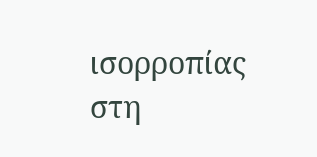ισορροπίας στη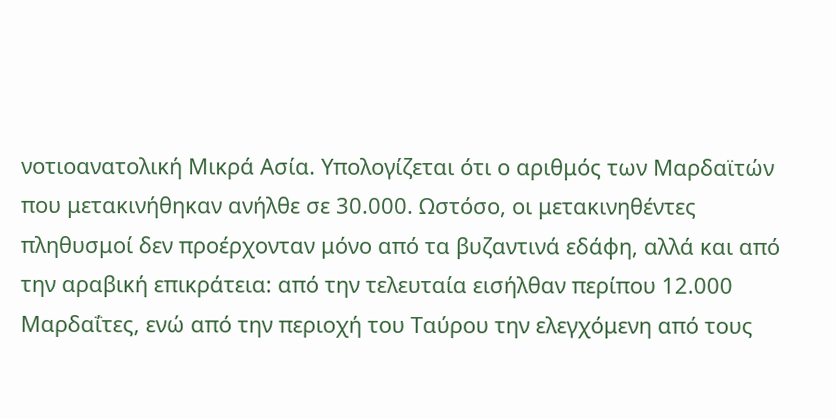νοτιοανατολική Μικρά Ασία. Υπολογίζεται ότι ο αριθμός των Μαρδαϊτών που μετακινήθηκαν ανήλθε σε 30.000. Ωστόσο, οι μετακινηθέντες πληθυσμοί δεν προέρχονταν μόνο από τα βυζαντινά εδάφη, αλλά και από την αραβική επικράτεια: από την τελευταία εισήλθαν περίπου 12.000 Μαρδαΐτες, ενώ από την περιοχή του Ταύρου την ελεγχόμενη από τους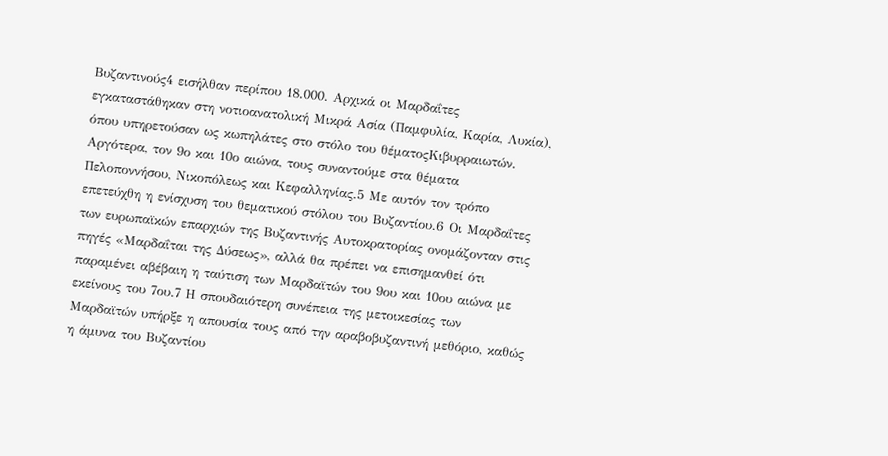Βυζαντινούς4 εισήλθαν περίπου 18.000. Αρχικά οι Μαρδαΐτες εγκαταστάθηκαν στη νοτιοανατολική Μικρά Ασία (Παμφυλία, Καρία, Λυκία), όπου υπηρετούσαν ως κωπηλάτες στο στόλο του θέματοςΚιβυρραιωτών. Αργότερα, τον 9ο και 10ο αιώνα, τους συναντούμε στα θέματα Πελοποννήσου, Νικοπόλεως και Κεφαλληνίας.5 Με αυτόν τον τρόπο επετεύχθη η ενίσχυση του θεματικού στόλου του Βυζαντίου.6 Οι Μαρδαΐτες των ευρωπαϊκών επαρχιών της Βυζαντινής Αυτοκρατορίας ονομάζονταν στις πηγές «Μαρδαΐται της Δύσεως», αλλά θα πρέπει να επισημανθεί ότι παραμένει αβέβαιη η ταύτιση των Μαρδαϊτών του 9ου και 10ου αιώνα με εκείνους του 7ου.7 Η σπουδαιότερη συνέπεια της μετοικεσίας των Μαρδαϊτών υπήρξε η απουσία τους από την αραβοβυζαντινή μεθόριο, καθώς η άμυνα του Βυζαντίου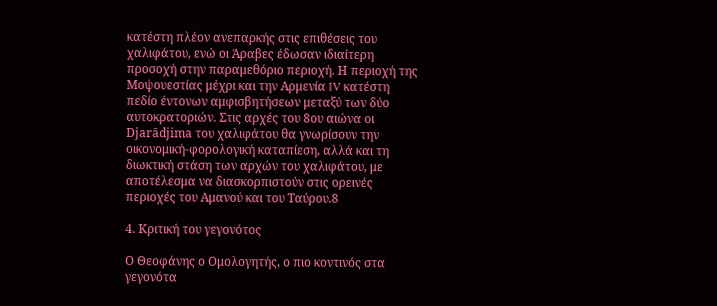κατέστη πλέον ανεπαρκής στις επιθέσεις του χαλιφάτου, ενώ οι Άραβες έδωσαν ιδιαίτερη προσοχή στην παραμεθόριο περιοχή. Η περιοχή της Μοψουεστίας μέχρι και την Αρμενία IV κατέστη πεδίο έντονων αμφισβητήσεων μεταξύ των δύο αυτοκρατοριών. Στις αρχές του 8ου αιώνα οι Djarādjima του χαλιφάτου θα γνωρίσουν την οικονομική-φορολογική καταπίεση, αλλά και τη διωκτική στάση των αρχών του χαλιφάτου, με αποτέλεσμα να διασκορπιστούν στις ορεινές περιοχές του Αμανού και του Ταύρου.8

4. Κριτική του γεγονότος

Ο Θεοφάνης ο Ομολογητής, ο πιο κοντινός στα γεγονότα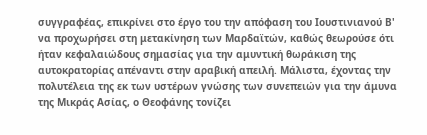συγγραφέας, επικρίνει στο έργο του την απόφαση του Ιουστινιανού Β' να προχωρήσει στη μετακίνηση των Μαρδαϊτών, καθώς θεωρούσε ότι ήταν κεφαλαιώδους σημασίας για την αμυντική θωράκιση της αυτοκρατορίας απέναντι στην αραβική απειλή. Μάλιστα, έχοντας την πολυτέλεια της εκ των υστέρων γνώσης των συνεπειών για την άμυνα της Μικράς Ασίας, ο Θεοφάνης τονίζει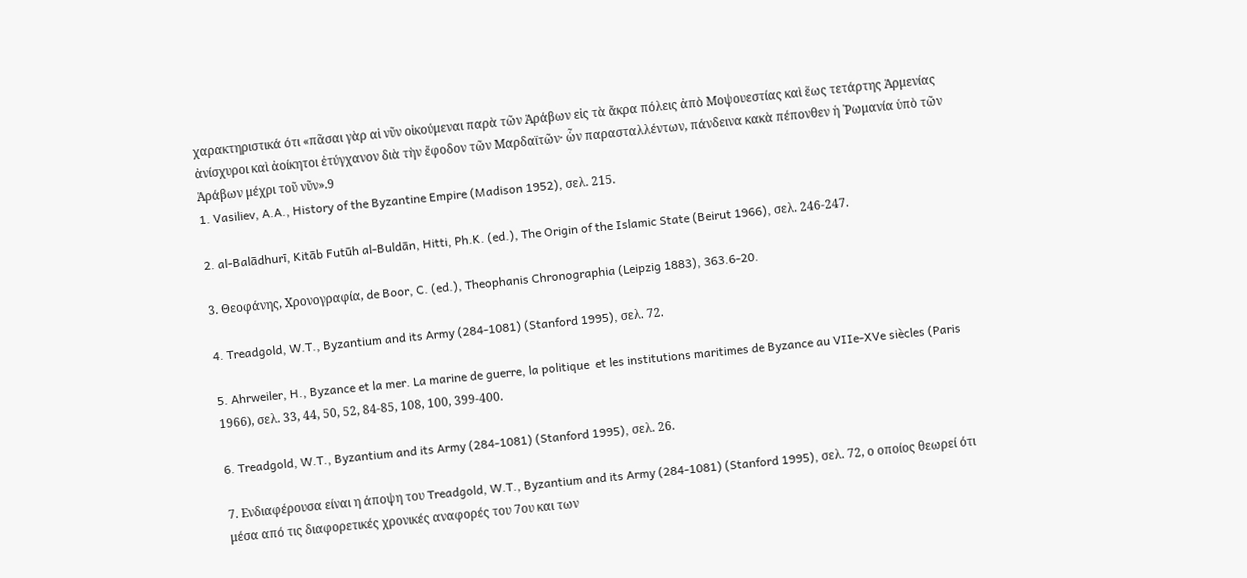χαρακτηριστικά ότι «πᾶσαι γὰρ αἱ νῦν οἰκούμεναι παρὰ τῶν Ἀράβων εἰς τὰ ἄκρα πόλεις ἀπὸ Μοψουεστίας καὶ ἕως τετάρτης Ἀρμενίας ἀνίσχυροι καὶ ἀοίκητοι ἐτύγχανον διὰ τὴν ἔφοδον τῶν Μαρδαϊτῶν· ὧν παρασταλλέντων, πάνδεινα κακὰ πέπονθεν ἡ ῾Ρωμανία ὑπὸ τῶν Ἀράβων μέχρι τοῦ νῦν».9
1. Vasiliev, A.A., History of the Byzantine Empire (Madison 1952), σελ. 215.

2. al-Balādhurī, Kitāb Futūh al-Buldān, Hitti, Ph.K. (ed.), The Origin of the Islamic State (Beirut 1966), σελ. 246-247.

3. Θεοφάνης, Χρονογραφία, de Boor, C. (ed.), Theophanis Chronographia (Leipzig 1883), 363.6-20.

4. Treadgold, W.T., Byzantium and its Army (284-1081) (Stanford 1995), σελ. 72.

5. Ahrweiler, H., Byzance et la mer. La marine de guerre, la politique  et les institutions maritimes de Byzance au VIIe-XVe siècles (Paris 1966), σελ. 33, 44, 50, 52, 84-85, 108, 100, 399-400.

6. Treadgold, W.T., Byzantium and its Army (284-1081) (Stanford 1995), σελ. 26.

7. Ενδιαφέρουσα είναι η άποψη του Treadgold, W.T., Byzantium and its Army (284-1081) (Stanford 1995), σελ. 72, ο οποίος θεωρεί ότι μέσα από τις διαφορετικές χρονικές αναφορές του 7ου και των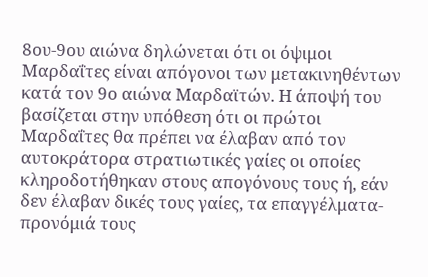8ου-9ου αιώνα δηλώνεται ότι οι όψιμοι Μαρδαΐτες είναι απόγονοι των μετακινηθέντων κατά τον 9ο αιώνα Μαρδαϊτών. Η άποψή του βασίζεται στην υπόθεση ότι οι πρώτοι Μαρδαΐτες θα πρέπει να έλαβαν από τον αυτοκράτορα στρατιωτικές γαίες οι οποίες κληροδοτήθηκαν στους απογόνους τους ή, εάν δεν έλαβαν δικές τους γαίες, τα επαγγέλματα-προνόμιά τους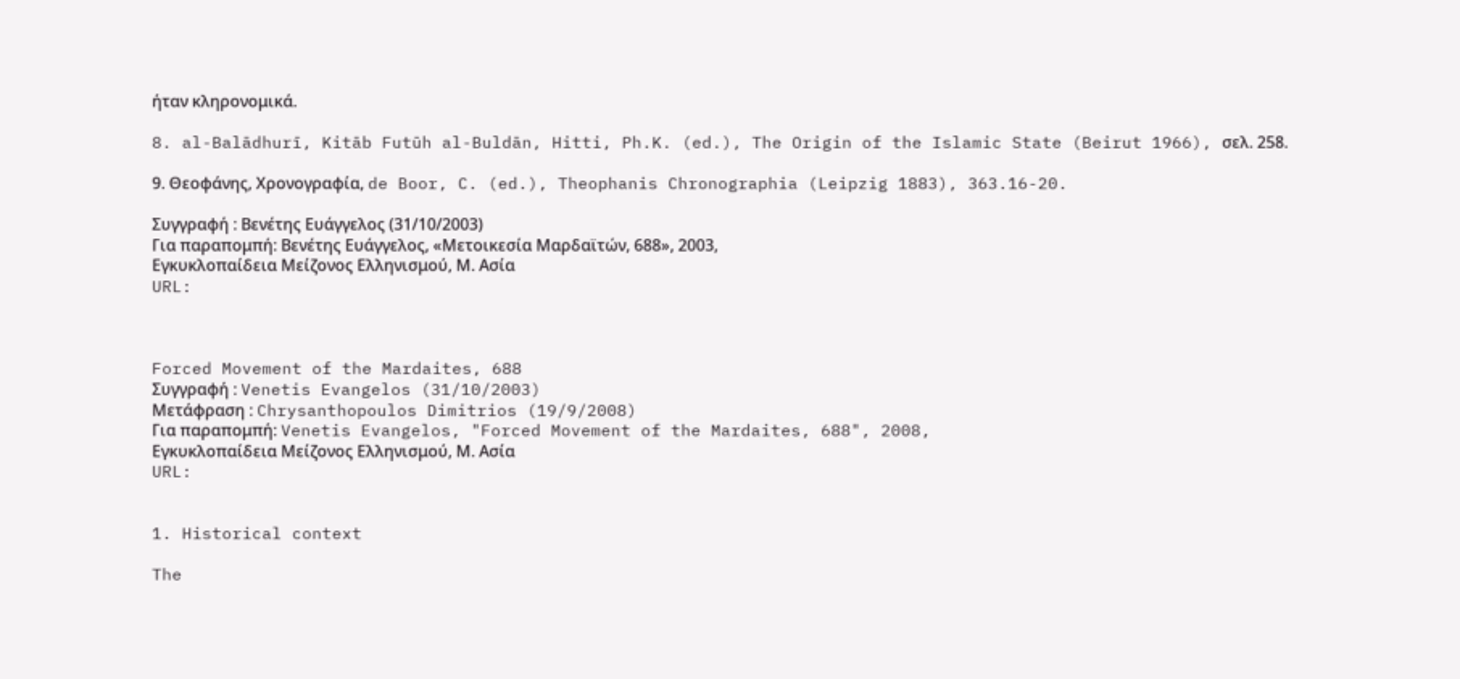ήταν κληρονομικά.

8. al-Balādhurī, Kitāb Futūh al-Buldān, Hitti, Ph.K. (ed.), The Origin of the Islamic State (Beirut 1966), σελ. 258.

9. Θεοφάνης, Χρονογραφία, de Boor, C. (ed.), Theophanis Chronographia (Leipzig 1883), 363.16-20.

Συγγραφή : Βενέτης Ευάγγελος (31/10/2003)
Για παραπομπή: Βενέτης Ευάγγελος, «Μετοικεσία Μαρδαϊτών, 688», 2003,
Εγκυκλοπαίδεια Μείζονος Ελληνισμού, Μ. Ασία
URL:



Forced Movement of the Mardaites, 688
Συγγραφή : Venetis Evangelos (31/10/2003)
Μετάφραση : Chrysanthopoulos Dimitrios (19/9/2008)
Για παραπομπή: Venetis Evangelos, "Forced Movement of the Mardaites, 688", 2008,
Εγκυκλοπαίδεια Μείζονος Ελληνισμού, Μ. Ασία
URL:


1. Historical context

The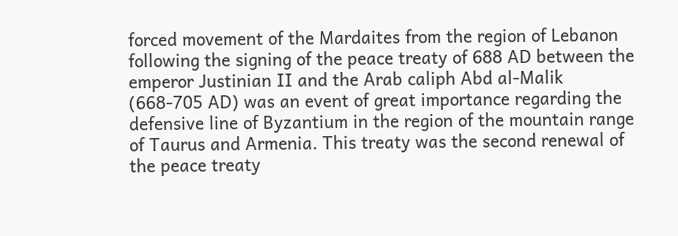forced movement of the Mardaites from the region of Lebanon following the signing of the peace treaty of 688 AD between the emperor Justinian II and the Arab caliph Abd al-Malik (668-705 AD) was an event of great importance regarding the defensive line of Byzantium in the region of the mountain range of Taurus and Armenia. This treaty was the second renewal of the peace treaty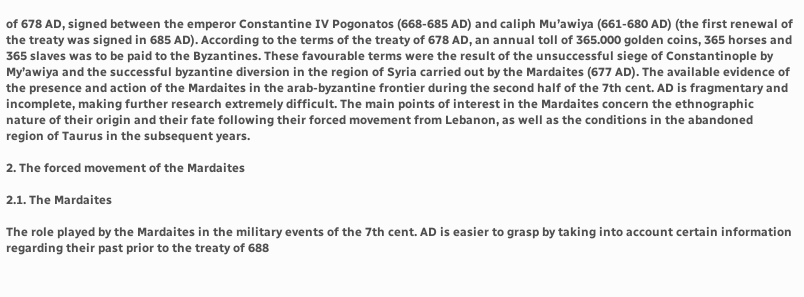of 678 AD, signed between the emperor Constantine IV Pogonatos (668-685 AD) and caliph Mu’awiya (661-680 AD) (the first renewal of the treaty was signed in 685 AD). According to the terms of the treaty of 678 AD, an annual toll of 365.000 golden coins, 365 horses and 365 slaves was to be paid to the Byzantines. These favourable terms were the result of the unsuccessful siege of Constantinople by My’awiya and the successful byzantine diversion in the region of Syria carried out by the Mardaites (677 AD). The available evidence of the presence and action of the Mardaites in the arab-byzantine frontier during the second half of the 7th cent. AD is fragmentary and incomplete, making further research extremely difficult. The main points of interest in the Mardaites concern the ethnographic nature of their origin and their fate following their forced movement from Lebanon, as well as the conditions in the abandoned region of Taurus in the subsequent years.

2. The forced movement of the Mardaites

2.1. The Mardaites

The role played by the Mardaites in the military events of the 7th cent. AD is easier to grasp by taking into account certain information regarding their past prior to the treaty of 688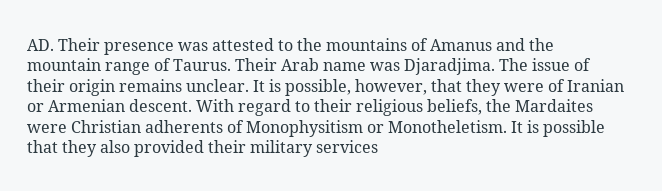AD. Their presence was attested to the mountains of Amanus and the mountain range of Taurus. Their Arab name was Djaradjima. The issue of their origin remains unclear. It is possible, however, that they were of Iranian or Armenian descent. With regard to their religious beliefs, the Mardaites were Christian adherents of Monophysitism or Monotheletism. It is possible that they also provided their military services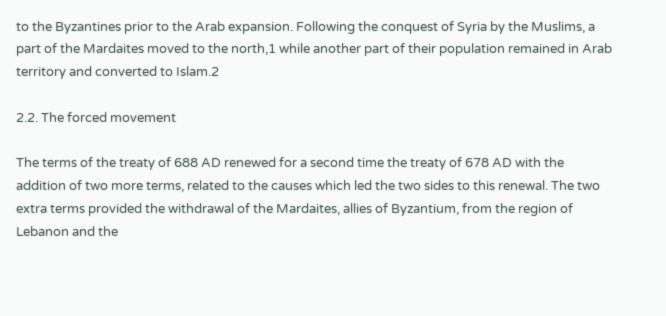to the Byzantines prior to the Arab expansion. Following the conquest of Syria by the Muslims, a part of the Mardaites moved to the north,1 while another part of their population remained in Arab territory and converted to Islam.2

2.2. The forced movement

The terms of the treaty of 688 AD renewed for a second time the treaty of 678 AD with the addition of two more terms, related to the causes which led the two sides to this renewal. The two extra terms provided the withdrawal of the Mardaites, allies of Byzantium, from the region of Lebanon and the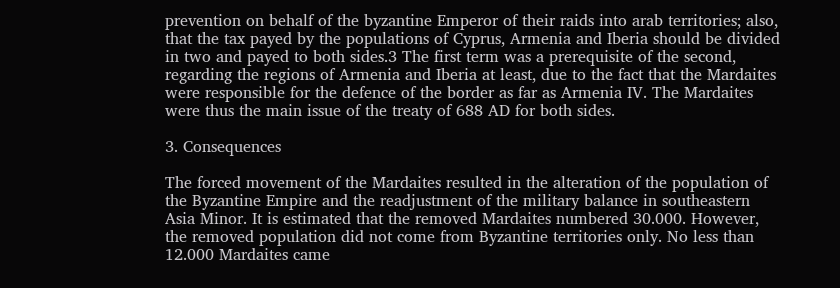prevention on behalf of the byzantine Emperor of their raids into arab territories; also, that the tax payed by the populations of Cyprus, Armenia and Iberia should be divided in two and payed to both sides.3 The first term was a prerequisite of the second, regarding the regions of Armenia and Iberia at least, due to the fact that the Mardaites were responsible for the defence of the border as far as Armenia IV. The Mardaites were thus the main issue of the treaty of 688 AD for both sides.

3. Consequences

The forced movement of the Mardaites resulted in the alteration of the population of the Byzantine Empire and the readjustment of the military balance in southeastern Asia Minor. It is estimated that the removed Mardaites numbered 30.000. However, the removed population did not come from Byzantine territories only. No less than 12.000 Mardaites came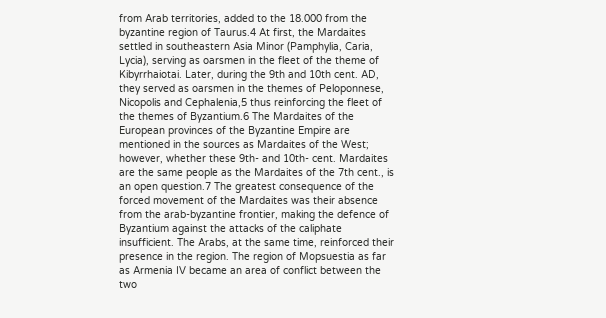from Arab territories, added to the 18.000 from the byzantine region of Taurus.4 At first, the Mardaites settled in southeastern Asia Minor (Pamphylia, Caria, Lycia), serving as oarsmen in the fleet of the theme of Kibyrrhaiotai. Later, during the 9th and 10th cent. AD, they served as oarsmen in the themes of Peloponnese, Nicopolis and Cephalenia,5 thus reinforcing the fleet of the themes of Byzantium.6 The Mardaites of the European provinces of the Byzantine Empire are mentioned in the sources as Mardaites of the West; however, whether these 9th- and 10th- cent. Mardaites are the same people as the Mardaites of the 7th cent., is an open question.7 The greatest consequence of the forced movement of the Mardaites was their absence from the arab-byzantine frontier, making the defence of Byzantium against the attacks of the caliphate insufficient. The Arabs, at the same time, reinforced their presence in the region. The region of Mopsuestia as far as Armenia IV became an area of conflict between the two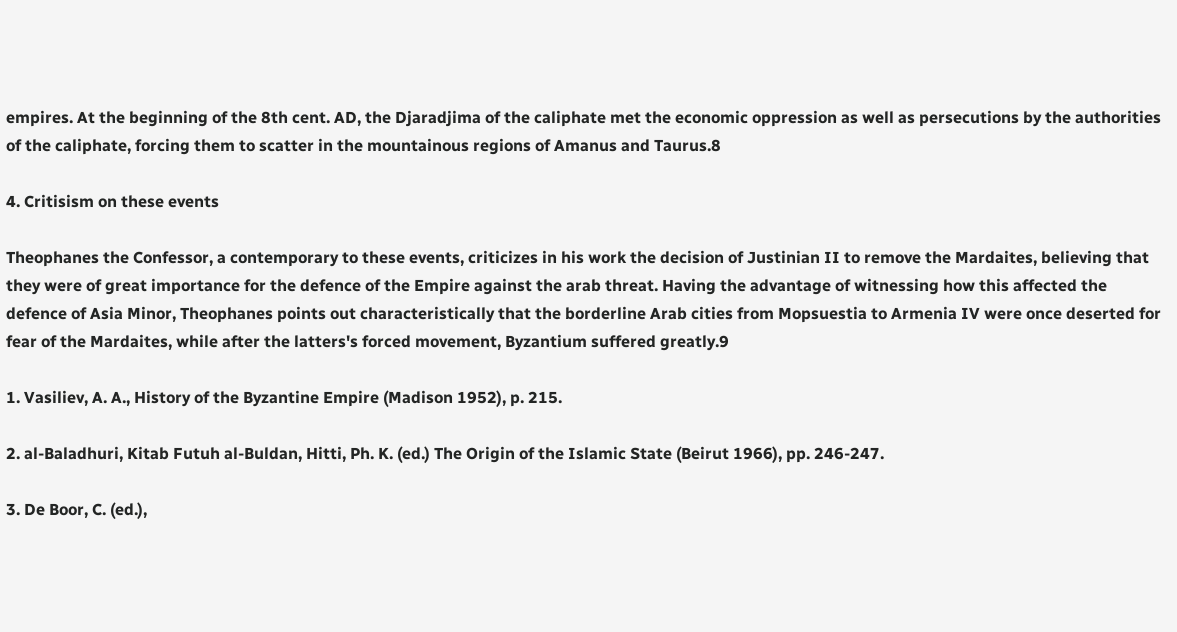empires. At the beginning of the 8th cent. AD, the Djaradjima of the caliphate met the economic oppression as well as persecutions by the authorities of the caliphate, forcing them to scatter in the mountainous regions of Amanus and Taurus.8

4. Critisism on these events

Theophanes the Confessor, a contemporary to these events, criticizes in his work the decision of Justinian II to remove the Mardaites, believing that they were of great importance for the defence of the Empire against the arab threat. Having the advantage of witnessing how this affected the defence of Asia Minor, Theophanes points out characteristically that the borderline Arab cities from Mopsuestia to Armenia IV were once deserted for fear of the Mardaites, while after the latters's forced movement, Byzantium suffered greatly.9

1. Vasiliev, A. A., History of the Byzantine Empire (Madison 1952), p. 215.

2. al-Baladhuri, Kitab Futuh al-Buldan, Hitti, Ph. K. (ed.) The Origin of the Islamic State (Beirut 1966), pp. 246-247.

3. De Boor, C. (ed.),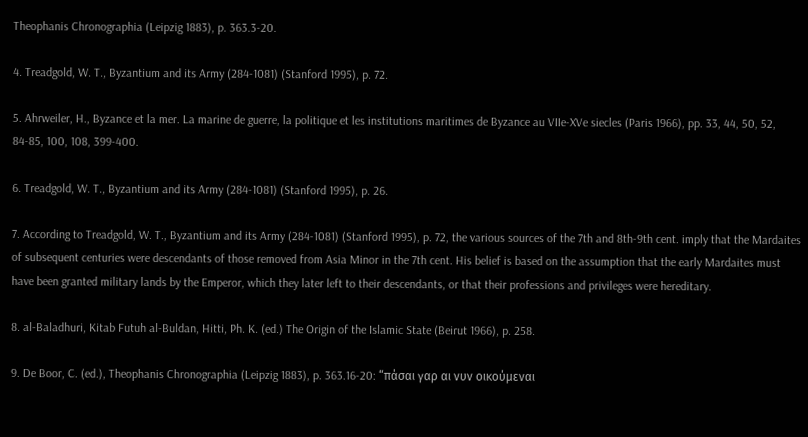Theophanis Chronographia (Leipzig 1883), p. 363.3-20.

4. Treadgold, W. T., Byzantium and its Army (284-1081) (Stanford 1995), p. 72.

5. Ahrweiler, H., Byzance et la mer. La marine de guerre, la politique et les institutions maritimes de Byzance au VIIe-XVe siecles (Paris 1966), pp. 33, 44, 50, 52, 84-85, 100, 108, 399-400.

6. Treadgold, W. T., Byzantium and its Army (284-1081) (Stanford 1995), p. 26.

7. According to Treadgold, W. T., Byzantium and its Army (284-1081) (Stanford 1995), p. 72, the various sources of the 7th and 8th-9th cent. imply that the Mardaites of subsequent centuries were descendants of those removed from Asia Minor in the 7th cent. His belief is based on the assumption that the early Mardaites must have been granted military lands by the Emperor, which they later left to their descendants, or that their professions and privileges were hereditary.

8. al-Baladhuri, Kitab Futuh al-Buldan, Hitti, Ph. K. (ed.) The Origin of the Islamic State (Beirut 1966), p. 258.

9. De Boor, C. (ed.), Theophanis Chronographia (Leipzig 1883), p. 363.16-20: “πάσαι γαρ αι νυν οικούμεναι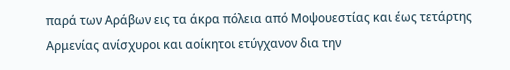παρά των Αράβων εις τα άκρα πόλεια από Μοψουεστίας και έως τετάρτης Αρμενίας ανίσχυροι και αοίκητοι ετύγχανον δια την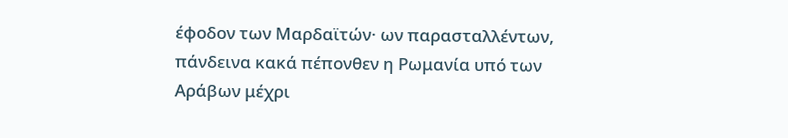έφοδον των Μαρδαϊτών· ων παρασταλλέντων, πάνδεινα κακά πέπονθεν η Ρωμανία υπό των Αράβων μέχρι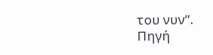του νυν”.
Πηγή